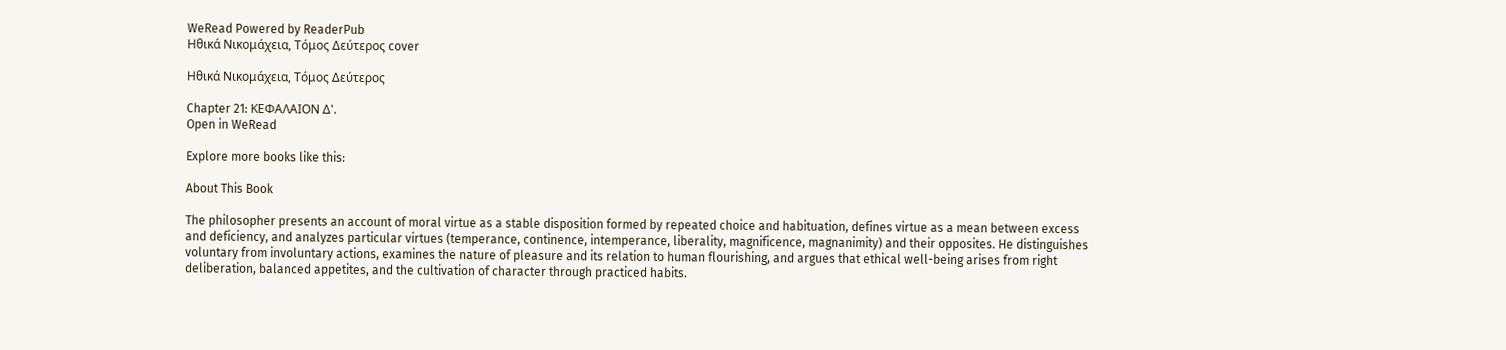WeRead Powered by ReaderPub
Ηθικά Νικομάχεια, Τόμος Δεύτερος cover

Ηθικά Νικομάχεια, Τόμος Δεύτερος

Chapter 21: ΚΕΦΑΛΑΙΟΝ Δ'.
Open in WeRead

Explore more books like this:

About This Book

The philosopher presents an account of moral virtue as a stable disposition formed by repeated choice and habituation, defines virtue as a mean between excess and deficiency, and analyzes particular virtues (temperance, continence, intemperance, liberality, magnificence, magnanimity) and their opposites. He distinguishes voluntary from involuntary actions, examines the nature of pleasure and its relation to human flourishing, and argues that ethical well-being arises from right deliberation, balanced appetites, and the cultivation of character through practiced habits.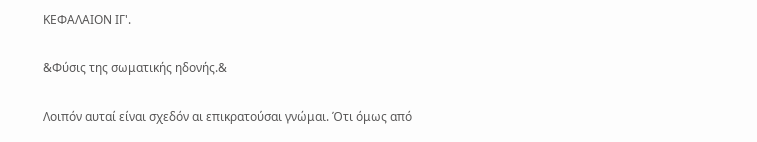ΚΕΦΑΛΑΙΟΝ ΙΓ'.

&Φύσις της σωματικής ηδονής.&

Λοιπόν αυταί είναι σχεδόν αι επικρατούσαι γνώμαι. Ότι όμως από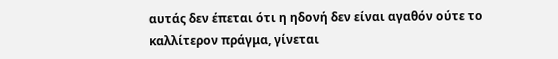αυτάς δεν έπεται ότι η ηδονή δεν είναι αγαθόν ούτε το καλλίτερον πράγμα, γίνεται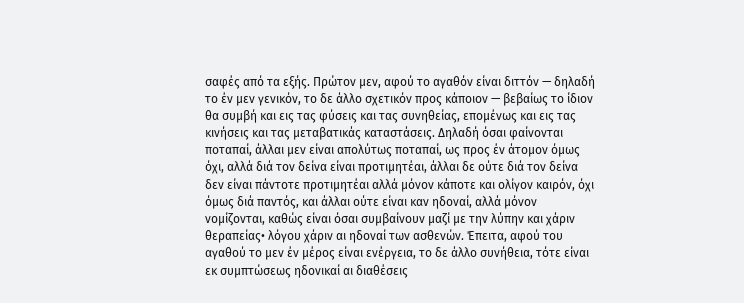σαφές από τα εξής. Πρώτον μεν, αφού το αγαθόν είναι διττόν — δηλαδή το έν μεν γενικόν, το δε άλλο σχετικόν προς κάποιον — βεβαίως το ίδιον θα συμβή και εις τας φύσεις και τας συνηθείας, επομένως και εις τας κινήσεις και τας μεταβατικάς καταστάσεις. Δηλαδή όσαι φαίνονται ποταπαί, άλλαι μεν είναι απολύτως ποταπαί, ως προς έν άτομον όμως όχι, αλλά διά τον δείνα είναι προτιμητέαι, άλλαι δε ούτε διά τον δείνα δεν είναι πάντοτε προτιμητέαι αλλά μόνον κάποτε και ολίγον καιρόν, όχι όμως διά παντός, και άλλαι ούτε είναι καν ηδοναί, αλλά μόνον νομίζονται, καθώς είναι όσαι συμβαίνουν μαζί με την λύπην και χάριν θεραπείας• λόγου χάριν αι ηδοναί των ασθενών. Έπειτα, αφού του αγαθού το μεν έν μέρος είναι ενέργεια, το δε άλλο συνήθεια, τότε είναι εκ συμπτώσεως ηδονικαί αι διαθέσεις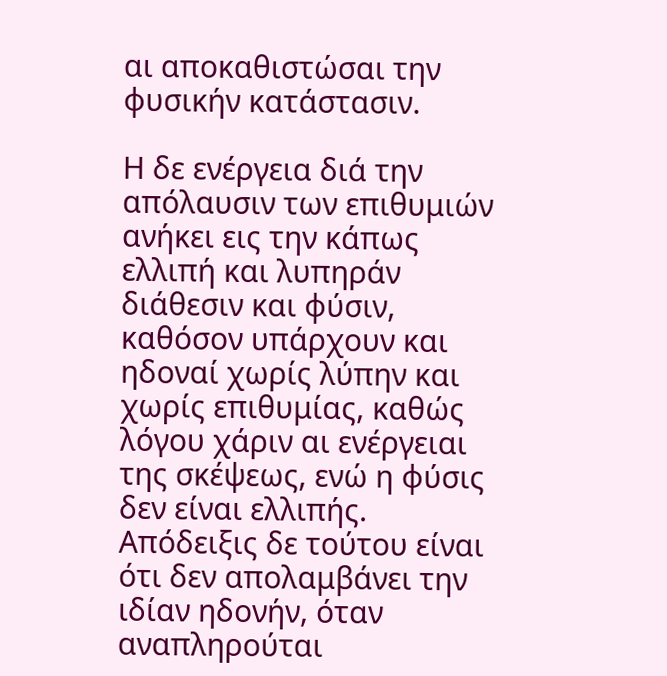αι αποκαθιστώσαι την φυσικήν κατάστασιν.

Η δε ενέργεια διά την απόλαυσιν των επιθυμιών ανήκει εις την κάπως ελλιπή και λυπηράν διάθεσιν και φύσιν, καθόσον υπάρχουν και ηδοναί χωρίς λύπην και χωρίς επιθυμίας, καθώς λόγου χάριν αι ενέργειαι της σκέψεως, ενώ η φύσις δεν είναι ελλιπής. Απόδειξις δε τούτου είναι ότι δεν απολαμβάνει την ιδίαν ηδονήν, όταν αναπληρούται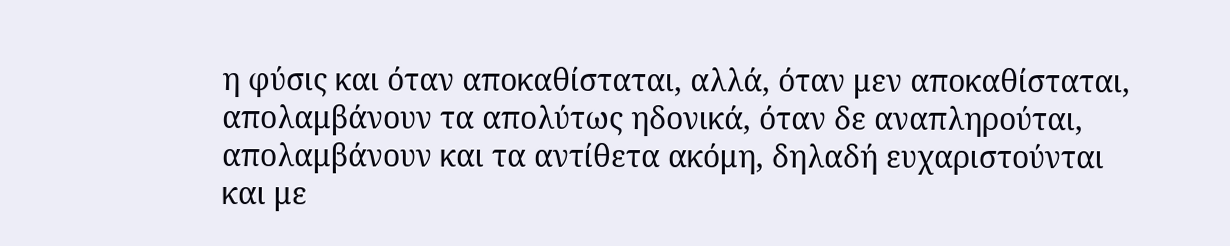η φύσις και όταν αποκαθίσταται, αλλά, όταν μεν αποκαθίσταται, απολαμβάνουν τα απολύτως ηδονικά, όταν δε αναπληρούται, απολαμβάνουν και τα αντίθετα ακόμη, δηλαδή ευχαριστούνται και με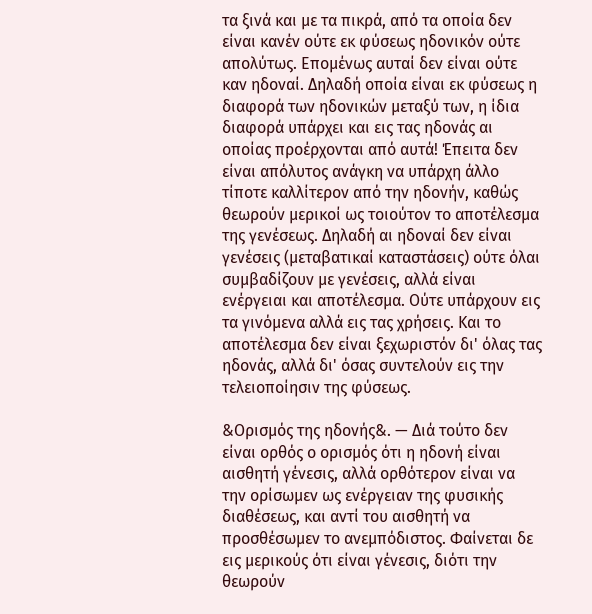τα ξινά και με τα πικρά, από τα οποία δεν είναι κανέν ούτε εκ φύσεως ηδονικόν ούτε απολύτως. Επομένως αυταί δεν είναι ούτε καν ηδοναί. Δηλαδή οποία είναι εκ φύσεως η διαφορά των ηδονικών μεταξύ των, η ίδια διαφορά υπάρχει και εις τας ηδονάς αι οποίας προέρχονται από αυτά! Έπειτα δεν είναι απόλυτος ανάγκη να υπάρχη άλλο τίποτε καλλίτερον από την ηδονήν, καθώς θεωρούν μερικοί ως τοιούτον το αποτέλεσμα της γενέσεως. Δηλαδή αι ηδοναί δεν είναι γενέσεις (μεταβατικαί καταστάσεις) ούτε όλαι συμβαδίζουν με γενέσεις, αλλά είναι ενέργειαι και αποτέλεσμα. Ούτε υπάρχουν εις τα γινόμενα αλλά εις τας χρήσεις. Και το αποτέλεσμα δεν είναι ξεχωριστόν δι' όλας τας ηδονάς, αλλά δι' όσας συντελούν εις την τελειοποίησιν της φύσεως.

&Ορισμός της ηδονής&. — Διά τούτο δεν είναι ορθός ο ορισμός ότι η ηδονή είναι αισθητή γένεσις, αλλά ορθότερον είναι να την ορίσωμεν ως ενέργειαν της φυσικής διαθέσεως, και αντί του αισθητή να προσθέσωμεν το ανεμπόδιστος. Φαίνεται δε εις μερικούς ότι είναι γένεσις, διότι την θεωρούν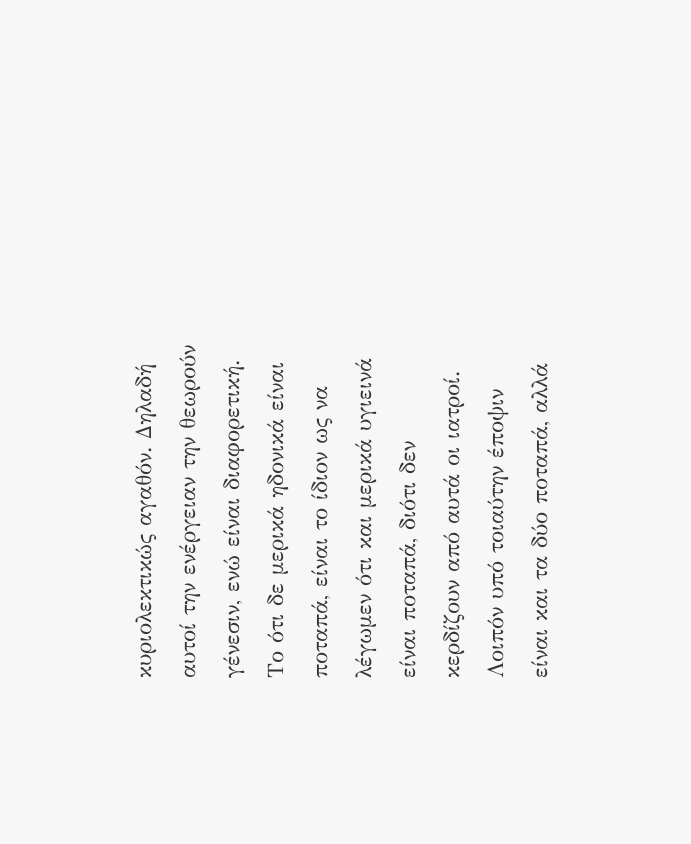κυριολεκτικώς αγαθόν. Δηλαδή αυτοί την ενέργειαν την θεωρούν γένεσιν, ενώ είναι διαφορετική. Το ότι δε μερικά ηδονικά είναι ποταπά, είναι το ίδιον ως να λέγωμεν ότι και μερικά υγιεινά είναι ποταπά, διότι δεν κερδίζουν από αυτά οι ιατροί. Λοιπόν υπό τοιαύτην έποψιν είναι και τα δύο ποταπά, αλλά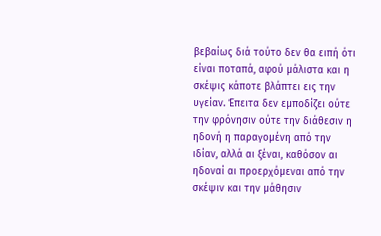βεβαίως διά τούτο δεν θα ειπή ότι είναι ποταπά, αφού μάλιστα και η σκέψις κάποτε βλάπτει εις την υγείαν. Έπειτα δεν εμποδίζει ούτε την φρόνησιν ούτε την διάθεσιν η ηδονή η παραγομένη από την ιδίαν, αλλά αι ξέναι, καθόσον αι ηδοναί αι προερχόμεναι από την σκέψιν και την μάθησιν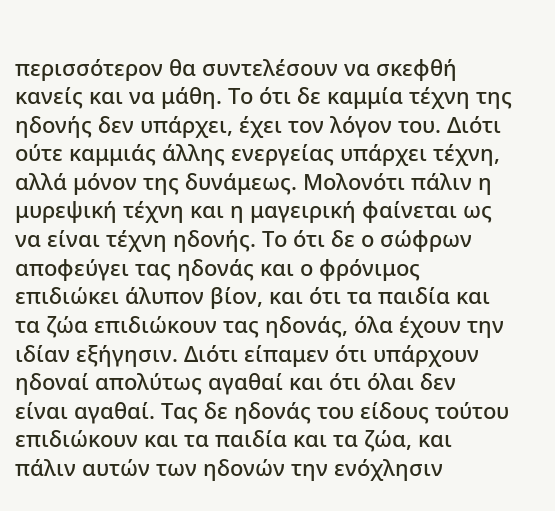περισσότερον θα συντελέσουν να σκεφθή κανείς και να μάθη. Το ότι δε καμμία τέχνη της ηδονής δεν υπάρχει, έχει τον λόγον του. Διότι ούτε καμμιάς άλλης ενεργείας υπάρχει τέχνη, αλλά μόνον της δυνάμεως. Μολονότι πάλιν η μυρεψική τέχνη και η μαγειρική φαίνεται ως να είναι τέχνη ηδονής. Το ότι δε ο σώφρων αποφεύγει τας ηδονάς και ο φρόνιμος επιδιώκει άλυπον βίον, και ότι τα παιδία και τα ζώα επιδιώκουν τας ηδονάς, όλα έχουν την ιδίαν εξήγησιν. Διότι είπαμεν ότι υπάρχουν ηδοναί απολύτως αγαθαί και ότι όλαι δεν είναι αγαθαί. Τας δε ηδονάς του είδους τούτου επιδιώκουν και τα παιδία και τα ζώα, και πάλιν αυτών των ηδονών την ενόχλησιν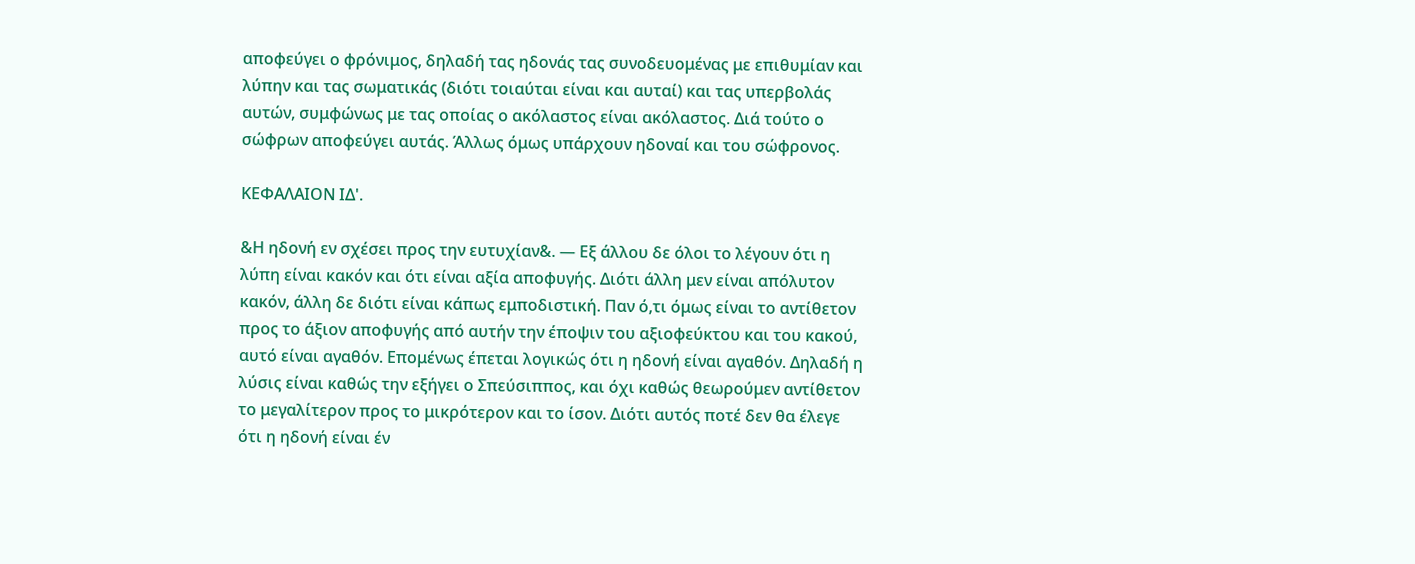αποφεύγει ο φρόνιμος, δηλαδή τας ηδονάς τας συνοδευομένας με επιθυμίαν και λύπην και τας σωματικάς (διότι τοιαύται είναι και αυταί) και τας υπερβολάς αυτών, συμφώνως με τας οποίας ο ακόλαστος είναι ακόλαστος. Διά τούτο ο σώφρων αποφεύγει αυτάς. Άλλως όμως υπάρχουν ηδοναί και του σώφρονος.

ΚΕΦΑΛΑΙΟΝ ΙΔ'.

&Η ηδονή εν σχέσει προς την ευτυχίαν&. — Εξ άλλου δε όλοι το λέγουν ότι η λύπη είναι κακόν και ότι είναι αξία αποφυγής. Διότι άλλη μεν είναι απόλυτον κακόν, άλλη δε διότι είναι κάπως εμποδιστική. Παν ό,τι όμως είναι το αντίθετον προς το άξιον αποφυγής από αυτήν την έποψιν του αξιοφεύκτου και του κακού, αυτό είναι αγαθόν. Επομένως έπεται λογικώς ότι η ηδονή είναι αγαθόν. Δηλαδή η λύσις είναι καθώς την εξήγει ο Σπεύσιππος, και όχι καθώς θεωρούμεν αντίθετον το μεγαλίτερον προς το μικρότερον και το ίσον. Διότι αυτός ποτέ δεν θα έλεγε ότι η ηδονή είναι έν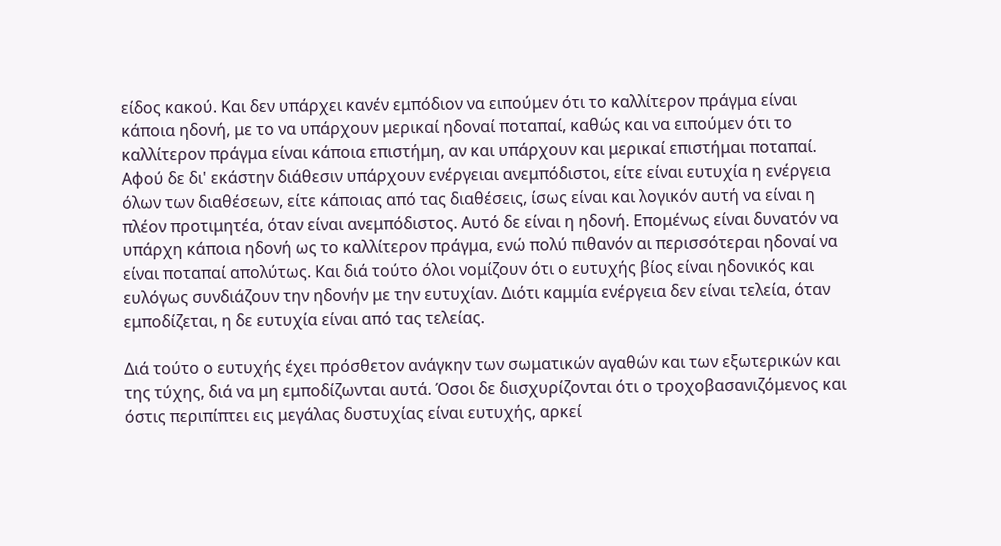είδος κακού. Και δεν υπάρχει κανέν εμπόδιον να ειπούμεν ότι το καλλίτερον πράγμα είναι κάποια ηδονή, με το να υπάρχουν μερικαί ηδοναί ποταπαί, καθώς και να ειπούμεν ότι το καλλίτερον πράγμα είναι κάποια επιστήμη, αν και υπάρχουν και μερικαί επιστήμαι ποταπαί. Αφού δε δι' εκάστην διάθεσιν υπάρχουν ενέργειαι ανεμπόδιστοι, είτε είναι ευτυχία η ενέργεια όλων των διαθέσεων, είτε κάποιας από τας διαθέσεις, ίσως είναι και λογικόν αυτή να είναι η πλέον προτιμητέα, όταν είναι ανεμπόδιστος. Αυτό δε είναι η ηδονή. Επομένως είναι δυνατόν να υπάρχη κάποια ηδονή ως το καλλίτερον πράγμα, ενώ πολύ πιθανόν αι περισσότεραι ηδοναί να είναι ποταπαί απολύτως. Και διά τούτο όλοι νομίζουν ότι ο ευτυχής βίος είναι ηδονικός και ευλόγως συνδιάζουν την ηδονήν με την ευτυχίαν. Διότι καμμία ενέργεια δεν είναι τελεία, όταν εμποδίζεται, η δε ευτυχία είναι από τας τελείας.

Διά τούτο ο ευτυχής έχει πρόσθετον ανάγκην των σωματικών αγαθών και των εξωτερικών και της τύχης, διά να μη εμποδίζωνται αυτά. Όσοι δε διισχυρίζονται ότι ο τροχοβασανιζόμενος και όστις περιπίπτει εις μεγάλας δυστυχίας είναι ευτυχής, αρκεί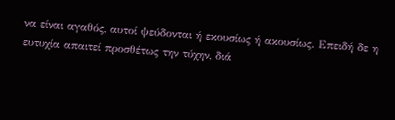να είναι αγαθός, αυτοί ψεύδονται ή εκουσίως ή ακουσίως. Επειδή δε η ευτυχία απαιτεί προσθέτως την τύχην, διά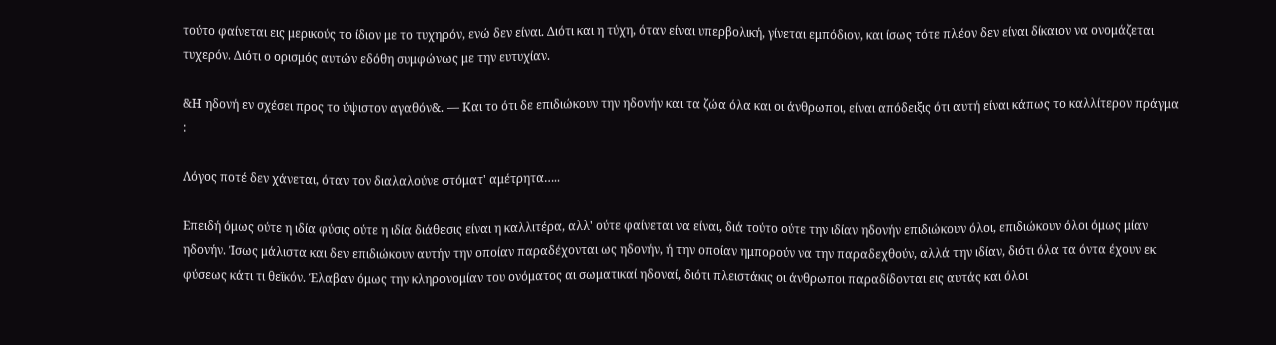τούτο φαίνεται εις μερικούς το ίδιον με το τυχηρόν, ενώ δεν είναι. Διότι και η τύχη, όταν είναι υπερβολική, γίνεται εμπόδιον, και ίσως τότε πλέον δεν είναι δίκαιον να ονομάζεται τυχερόν. Διότι ο ορισμός αυτών εδόθη συμφώνως με την ευτυχίαν.

&Η ηδονή εν σχέσει προς το ύψιστον αγαθόν&. — Και το ότι δε επιδιώκουν την ηδονήν και τα ζώα όλα και οι άνθρωποι, είναι απόδειξις ότι αυτή είναι κάπως το καλλίτερον πράγμα :

Λόγος ποτέ δεν χάνεται, όταν τον διαλαλούνε στόματ' αμέτρητα…..

Επειδή όμως ούτε η ιδία φύσις ούτε η ιδία διάθεσις είναι η καλλιτέρα, αλλ' ούτε φαίνεται να είναι, διά τούτο ούτε την ιδίαν ηδονήν επιδιώκουν όλοι, επιδιώκουν όλοι όμως μίαν ηδονήν. Ίσως μάλιστα και δεν επιδιώκουν αυτήν την οποίαν παραδέχονται ως ηδονήν, ή την οποίαν ημπορούν να την παραδεχθούν, αλλά την ιδίαν, διότι όλα τα όντα έχουν εκ φύσεως κάτι τι θεϊκόν. Έλαβαν όμως την κληρονομίαν του ονόματος αι σωματικαί ηδοναί, διότι πλειστάκις οι άνθρωποι παραδίδονται εις αυτάς και όλοι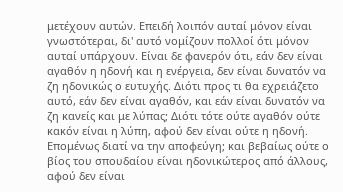μετέχουν αυτών. Επειδή λοιπόν αυταί μόνον είναι γνωστότεραι, δι' αυτό νομίζουν πολλοί ότι μόνον αυταί υπάρχουν. Είναι δε φανερόν ότι, εάν δεν είναι αγαθόν η ηδονή και η ενέργεια, δεν είναι δυνατόν να ζη ηδονικώς ο ευτυχής. Διότι προς τι θα εχρειάζετο αυτό, εάν δεν είναι αγαθόν, και εάν είναι δυνατόν να ζη κανείς και με λύπας; Διότι τότε ούτε αγαθόν ούτε κακόν είναι η λύπη, αφού δεν είναι ούτε η ηδονή. Επομένως διατί να την αποφεύγη; και βεβαίως ούτε ο βίος του σπουδαίου είναι ηδονικώτερος από άλλους, αφού δεν είναι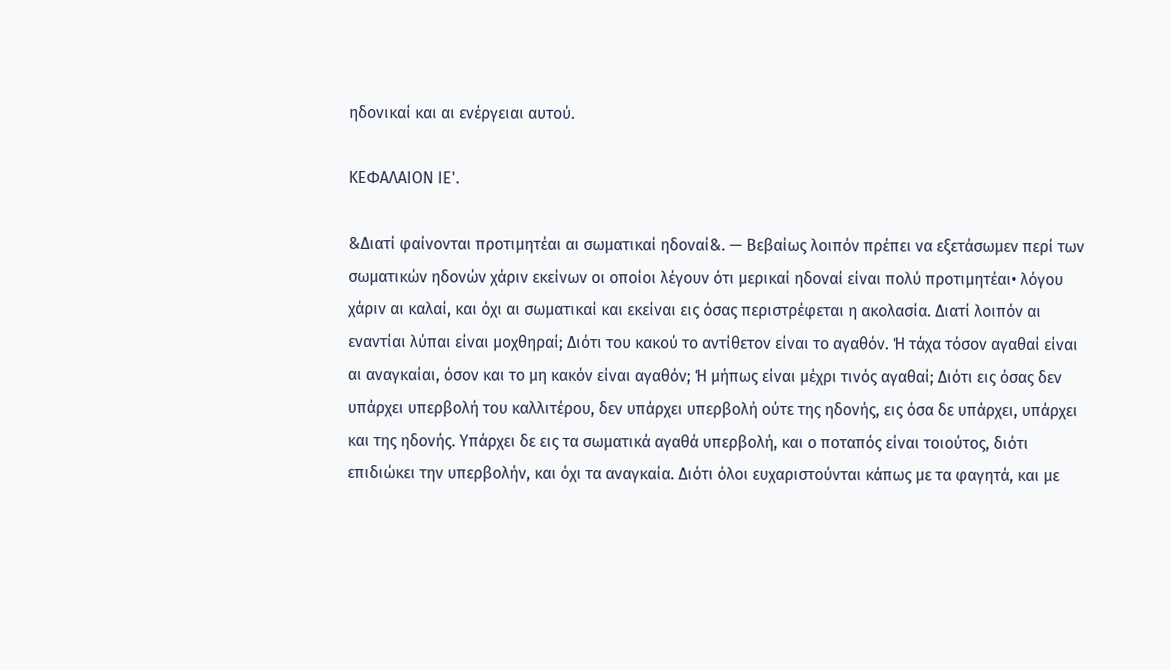ηδονικαί και αι ενέργειαι αυτού.

ΚΕΦΑΛΑΙΟΝ ΙΕ'.

&Διατί φαίνονται προτιμητέαι αι σωματικαί ηδοναί&. — Βεβαίως λοιπόν πρέπει να εξετάσωμεν περί των σωματικών ηδονών χάριν εκείνων οι οποίοι λέγουν ότι μερικαί ηδοναί είναι πολύ προτιμητέαι• λόγου χάριν αι καλαί, και όχι αι σωματικαί και εκείναι εις όσας περιστρέφεται η ακολασία. Διατί λοιπόν αι εναντίαι λύπαι είναι μοχθηραί; Διότι του κακού το αντίθετον είναι το αγαθόν. Ή τάχα τόσον αγαθαί είναι αι αναγκαίαι, όσον και το μη κακόν είναι αγαθόν; Ή μήπως είναι μέχρι τινός αγαθαί; Διότι εις όσας δεν υπάρχει υπερβολή του καλλιτέρου, δεν υπάρχει υπερβολή ούτε της ηδονής, εις όσα δε υπάρχει, υπάρχει και της ηδονής. Υπάρχει δε εις τα σωματικά αγαθά υπερβολή, και ο ποταπός είναι τοιούτος, διότι επιδιώκει την υπερβολήν, και όχι τα αναγκαία. Διότι όλοι ευχαριστούνται κάπως με τα φαγητά, και με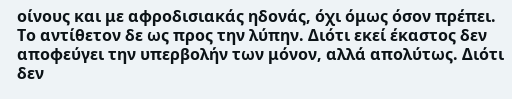οίνους και με αφροδισιακάς ηδονάς, όχι όμως όσον πρέπει. Το αντίθετον δε ως προς την λύπην. Διότι εκεί έκαστος δεν αποφεύγει την υπερβολήν των μόνον, αλλά απολύτως. Διότι δεν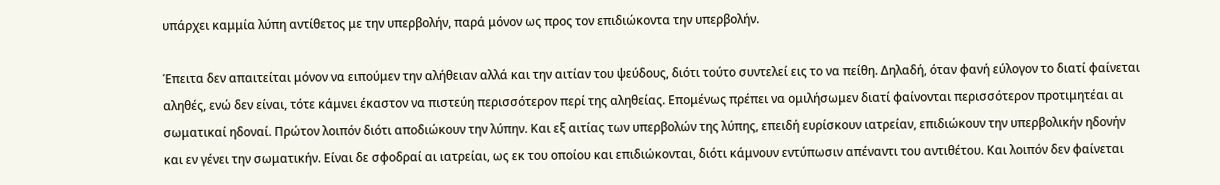υπάρχει καμμία λύπη αντίθετος με την υπερβολήν, παρά μόνον ως προς τον επιδιώκοντα την υπερβολήν.

Έπειτα δεν απαιτείται μόνον να ειπούμεν την αλήθειαν αλλά και την αιτίαν του ψεύδους, διότι τούτο συντελεί εις το να πείθη. Δηλαδή, όταν φανή εύλογον το διατί φαίνεται αληθές, ενώ δεν είναι, τότε κάμνει έκαστον να πιστεύη περισσότερον περί της αληθείας. Επομένως πρέπει να ομιλήσωμεν διατί φαίνονται περισσότερον προτιμητέαι αι σωματικαί ηδοναί. Πρώτον λοιπόν διότι αποδιώκουν την λύπην. Και εξ αιτίας των υπερβολών της λύπης, επειδή ευρίσκουν ιατρείαν, επιδιώκουν την υπερβολικήν ηδονήν και εν γένει την σωματικήν. Είναι δε σφοδραί αι ιατρείαι, ως εκ του οποίου και επιδιώκονται, διότι κάμνουν εντύπωσιν απέναντι του αντιθέτου. Και λοιπόν δεν φαίνεται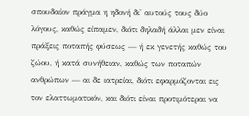σπουδαίον πράγμα η ηδονή δι' αυτούς τους δύο λόγους, καθώς είπαμεν, διότι δηλαδή άλλαι μεν είναι πράξεις ποταπής φύσεως — ή εκ γενετής καθώς του ζώου, ή κατά συνήθειαν, καθώς των ποταπών ανθρώπων — αι δε ιατρείαι, διότι εφαρμόζονται εις τον ελαττωματικόν, και διότι είναι προτιμότεραι να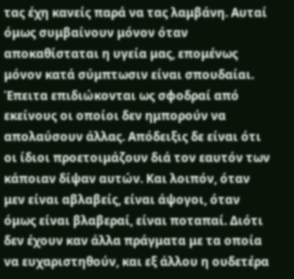τας έχη κανείς παρά να τας λαμβάνη. Αυταί όμως συμβαίνουν μόνον όταν αποκαθίσταται η υγεία μας, επομένως μόνον κατά σύμπτωσιν είναι σπουδαίαι. Έπειτα επιδιώκονται ως σφοδραί από εκείνους οι οποίοι δεν ημπορούν να απολαύσουν άλλας. Απόδειξις δε είναι ότι οι ίδιοι προετοιμάζουν διά τον εαυτόν των κάποιαν δίψαν αυτών. Και λοιπόν, όταν μεν είναι αβλαβείς, είναι άψογοι, όταν όμως είναι βλαβεραί, είναι ποταπαί. Διότι δεν έχουν καν άλλα πράγματα με τα οποία να ευχαριστηθούν, και εξ άλλου η ουδετέρα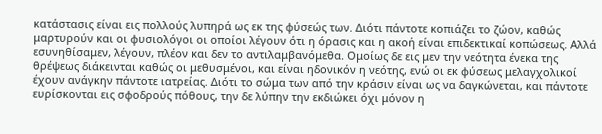κατάστασις είναι εις πολλούς λυπηρά ως εκ της φύσεώς των. Διότι πάντοτε κοπιάζει το ζώον, καθώς μαρτυρούν και οι φυσιολόγοι οι οποίοι λέγουν ότι η όρασις και η ακοή είναι επιδεκτικαί κοπώσεως. Αλλά εσυνηθίσαμεν, λέγουν, πλέον και δεν το αντιλαμβανόμεθα. Ομοίως δε εις μεν την νεότητα ένεκα της θρέψεως διάκεινται καθώς οι μεθυσμένοι, και είναι ηδονικόν η νεότης, ενώ οι εκ φύσεως μελαγχολικοί έχουν ανάγκην πάντοτε ιατρείας. Διότι το σώμα των από την κράσιν είναι ως να δαγκώνεται, και πάντοτε ευρίσκονται εις σφοδρούς πόθους, την δε λύπην την εκδιώκει όχι μόνον η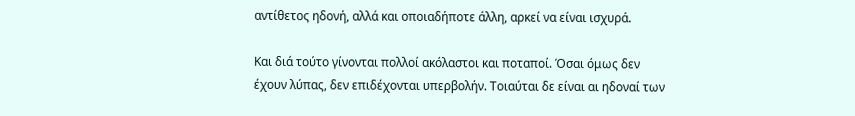αντίθετος ηδονή, αλλά και οποιαδήποτε άλλη, αρκεί να είναι ισχυρά.

Και διά τούτο γίνονται πολλοί ακόλαστοι και ποταποί. Όσαι όμως δεν έχουν λύπας, δεν επιδέχονται υπερβολήν. Τοιαύται δε είναι αι ηδοναί των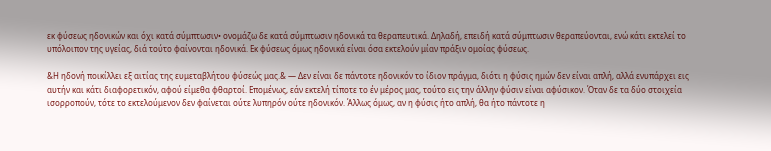εκ φύσεως ηδονικών και όχι κατά σύμπτωσιν• ονομάζω δε κατά σύμπτωσιν ηδονικά τα θεραπευτικά. Δηλαδή, επειδή κατά σύμπτωσιν θεραπεύονται, ενώ κάτι εκτελεί το υπόλοιπον της υγείας, διά τούτο φαίνονται ηδονικά. Εκ φύσεως όμως ηδονικά είναι όσα εκτελούν μίαν πράξιν ομοίας φύσεως.

&Η ηδονή ποικίλλει εξ αιτίας της ευμεταβλήτου φύσεώς μας.& — Δεν είναι δε πάντοτε ηδονικόν το ίδιον πράγμα, διότι η φύσις ημών δεν είναι απλή, αλλά ενυπάρχει εις αυτήν και κάτι διαφορετικόν, αφού είμεθα φθαρτοί. Επομένως, εάν εκτελή τίποτε το έν μέρος μας, τούτο εις την άλλην φύσιν είναι αφύσικον. Όταν δε τα δύο στοιχεία ισορροπούν, τότε το εκτελούμενον δεν φαίνεται ούτε λυπηρόν ούτε ηδονικόν. Άλλως όμως, αν η φύσις ήτο απλή, θα ήτο πάντοτε η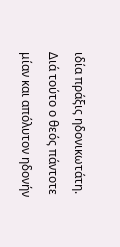ιδία πράξις ηδονικωτάτη. Διά τούτο ο θεός πάντοτε μίαν και απόλυτον ηδονήν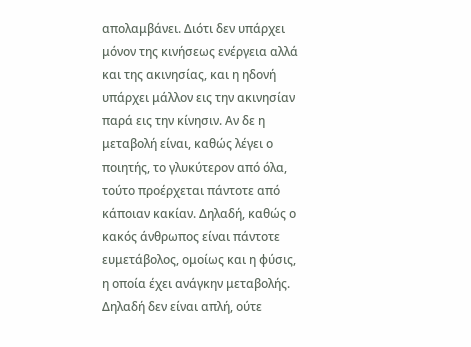απολαμβάνει. Διότι δεν υπάρχει μόνον της κινήσεως ενέργεια αλλά και της ακινησίας, και η ηδονή υπάρχει μάλλον εις την ακινησίαν παρά εις την κίνησιν. Αν δε η μεταβολή είναι, καθώς λέγει ο ποιητής, το γλυκύτερον από όλα, τούτο προέρχεται πάντοτε από κάποιαν κακίαν. Δηλαδή, καθώς ο κακός άνθρωπος είναι πάντοτε ευμετάβολος, ομοίως και η φύσις, η οποία έχει ανάγκην μεταβολής. Δηλαδή δεν είναι απλή, ούτε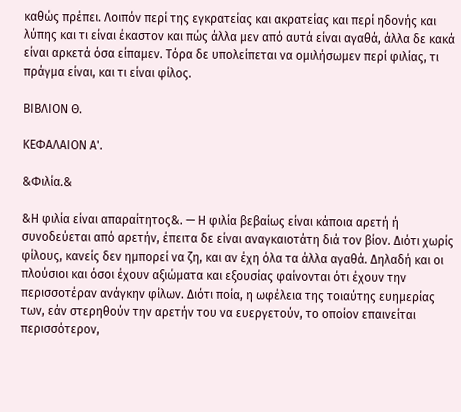καθώς πρέπει. Λοιπόν περί της εγκρατείας και ακρατείας και περί ηδονής και λύπης και τι είναι έκαστον και πώς άλλα μεν από αυτά είναι αγαθά, άλλα δε κακά είναι αρκετά όσα είπαμεν. Τόρα δε υπολείπεται να ομιλήσωμεν περί φιλίας, τι πράγμα είναι, και τι είναι φίλος.

ΒΙΒΛΙΟΝ Θ.

ΚΕΦΑΛΑΙΟΝ Α'.

&Φιλία.&

&Η φιλία είναι απαραίτητος&. — Η φιλία βεβαίως είναι κάποια αρετή ή συνοδεύεται από αρετήν, έπειτα δε είναι αναγκαιοτάτη διά τον βίον. Διότι χωρίς φίλους, κανείς δεν ημπορεί να ζη, και αν έχη όλα τα άλλα αγαθά. Δηλαδή και οι πλούσιοι και όσοι έχουν αξιώματα και εξουσίας φαίνονται ότι έχουν την περισσοτέραν ανάγκην φίλων. Διότι ποία, η ωφέλεια της τοιαύτης ευημερίας των, εάν στερηθούν την αρετήν του να ευεργετούν, το οποίον επαινείται περισσότερον,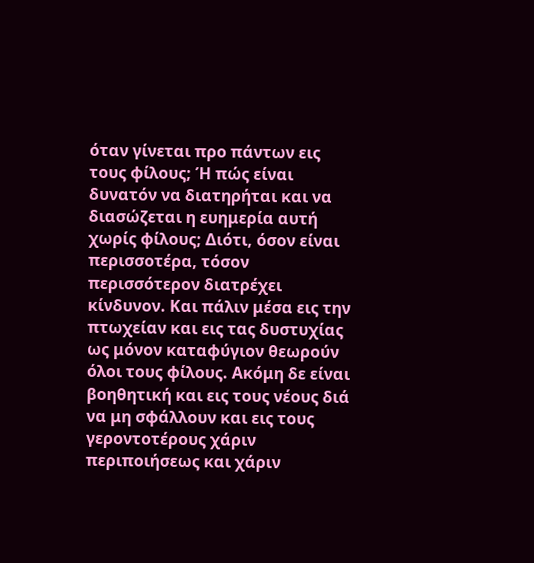όταν γίνεται προ πάντων εις τους φίλους; Ή πώς είναι δυνατόν να διατηρήται και να διασώζεται η ευημερία αυτή χωρίς φίλους; Διότι, όσον είναι περισσοτέρα, τόσον περισσότερον διατρέχει κίνδυνον. Και πάλιν μέσα εις την πτωχείαν και εις τας δυστυχίας ως μόνον καταφύγιον θεωρούν όλοι τους φίλους. Ακόμη δε είναι βοηθητική και εις τους νέους διά να μη σφάλλουν και εις τους γεροντοτέρους χάριν περιποιήσεως και χάριν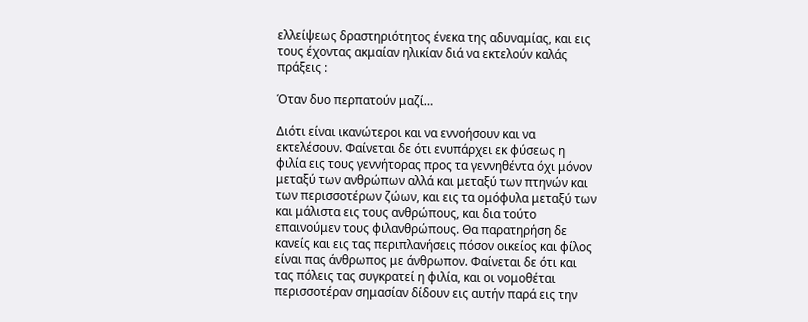ελλείψεως δραστηριότητος ένεκα της αδυναμίας, και εις τους έχοντας ακμαίαν ηλικίαν διά να εκτελούν καλάς πράξεις :

Όταν δυο περπατούν μαζί…

Διότι είναι ικανώτεροι και να εννοήσουν και να εκτελέσουν. Φαίνεται δε ότι ενυπάρχει εκ φύσεως η φιλία εις τους γεννήτορας προς τα γεννηθέντα όχι μόνον μεταξύ των ανθρώπων αλλά και μεταξύ των πτηνών και των περισσοτέρων ζώων, και εις τα ομόφυλα μεταξύ των και μάλιστα εις τους ανθρώπους, και δια τούτο επαινούμεν τους φιλανθρώπους. Θα παρατηρήση δε κανείς και εις τας περιπλανήσεις πόσον οικείος και φίλος είναι πας άνθρωπος με άνθρωπον. Φαίνεται δε ότι και τας πόλεις τας συγκρατεί η φιλία, και οι νομοθέται περισσοτέραν σημασίαν δίδουν εις αυτήν παρά εις την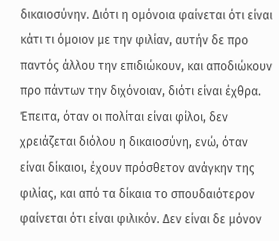δικαιοσύνην. Διότι η ομόνοια φαίνεται ότι είναι κάτι τι όμοιον με την φιλίαν, αυτήν δε προ παντός άλλου την επιδιώκουν, και αποδιώκουν προ πάντων την διχόνοιαν, διότι είναι έχθρα. Έπειτα, όταν οι πολίται είναι φίλοι, δεν χρειάζεται διόλου η δικαιοσύνη, ενώ, όταν είναι δίκαιοι, έχουν πρόσθετον ανάγκην της φιλίας, και από τα δίκαια το σπουδαιότερον φαίνεται ότι είναι φιλικόν. Δεν είναι δε μόνον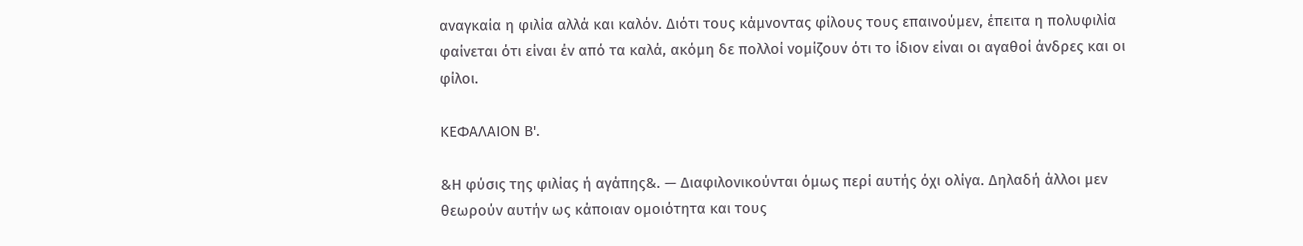αναγκαία η φιλία αλλά και καλόν. Διότι τους κάμνοντας φίλους τους επαινούμεν, έπειτα η πολυφιλία φαίνεται ότι είναι έν από τα καλά, ακόμη δε πολλοί νομίζουν ότι το ίδιον είναι οι αγαθοί άνδρες και οι φίλοι.

ΚΕΦΑΛΑΙΟΝ Β'.

&Η φύσις της φιλίας ή αγάπης&. — Διαφιλονικούνται όμως περί αυτής όχι ολίγα. Δηλαδή άλλοι μεν θεωρούν αυτήν ως κάποιαν ομοιότητα και τους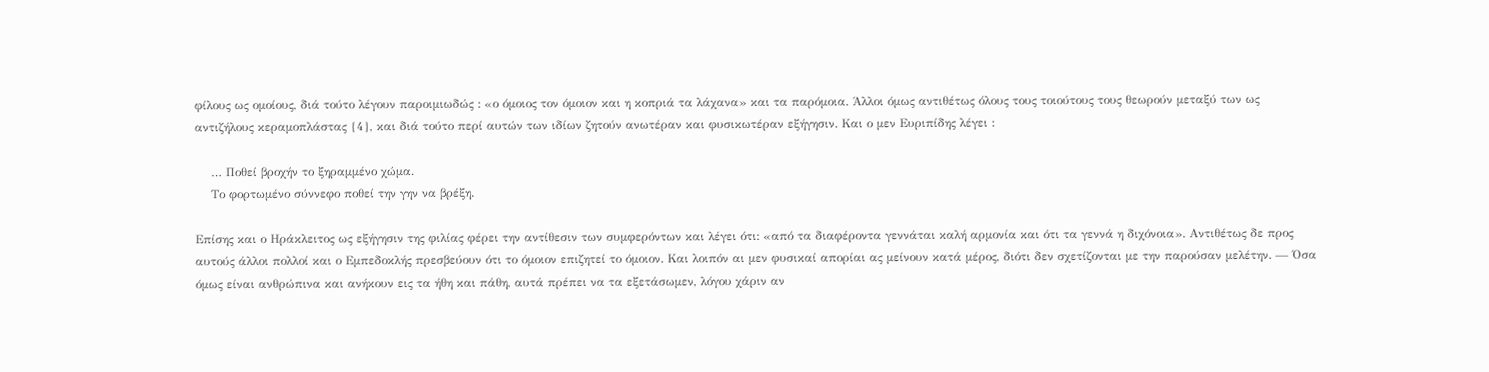φίλους ως ομοίους, διά τούτο λέγουν παροιμιωδώς : «ο όμοιος τον όμοιον και η κοπριά τα λάχανα» και τα παρόμοια. Άλλοι όμως αντιθέτως όλους τους τοιούτους τους θεωρούν μεταξύ των ως αντιζήλους κεραμοπλάστας {4}, και διά τούτο περί αυτών των ιδίων ζητούν ανωτέραν και φυσικωτέραν εξήγησιν. Και ο μεν Ευριπίδης λέγει :

    … Ποθεί βροχήν το ξηραμμένο χώμα.
    Το φορτωμένο σύννεφο ποθεί την γην να βρέξη.

Επίσης και ο Ηράκλειτος ως εξήγησιν της φιλίας φέρει την αντίθεσιν των συμφερόντων και λέγει ότι: «από τα διαφέροντα γεννάται καλή αρμονία και ότι τα γεννά η διχόνοια». Αντιθέτως δε προς αυτούς άλλοι πολλοί και ο Εμπεδοκλής πρεσβεύουν ότι το όμοιον επιζητεί το όμοιον. Και λοιπόν αι μεν φυσικαί απορίαι ας μείνουν κατά μέρος, διότι δεν σχετίζονται με την παρούσαν μελέτην. — Όσα όμως είναι ανθρώπινα και ανήκουν εις τα ήθη και πάθη, αυτά πρέπει να τα εξετάσωμεν, λόγου χάριν αν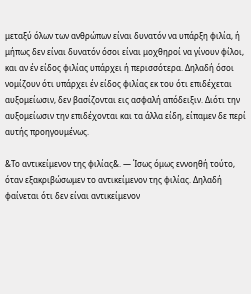μεταξύ όλων των ανθρώπων είναι δυνατόν να υπάρξη φιλία, ή μήπως δεν είναι δυνατόν όσοι είναι μοχθηροί να γίνουν φίλοι, και αν έν είδος φιλίας υπάρχει ή περισσότερα. Δηλαδή όσοι νομίζουν ότι υπάρχει έν είδος φιλίας εκ του ότι επιδέχεται αυξομείωσιν, δεν βασίζονται εις ασφαλή απόδειξιν. Διότι την αυξομείωσιν την επιδέχονται και τα άλλα είδη, είπαμεν δε περί αυτής προηγουμένως.

&Το αντικείμενον της φιλίας&. — Ίσως όμως εννοηθή τούτο, όταν εξακριβώσωμεν το αντικείμενον της φιλίας. Δηλαδή φαίνεται ότι δεν είναι αντικείμενον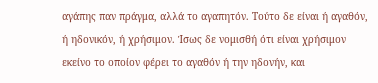αγάπης παν πράγμα, αλλά το αγαπητόν. Τούτο δε είναι ή αγαθόν, ή ηδονικόν, ή χρήσιμον. Ίσως δε νομισθή ότι είναι χρήσιμον εκείνο το οποίον φέρει το αγαθόν ή την ηδονήν, και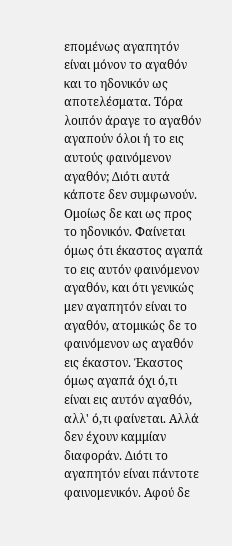επομένως αγαπητόν είναι μόνον το αγαθόν και το ηδονικόν ως αποτελέσματα. Τόρα λοιπόν άραγε το αγαθόν αγαπούν όλοι ή το εις αυτούς φαινόμενον αγαθόν; Διότι αυτά κάποτε δεν συμφωνούν. Ομοίως δε και ως προς το ηδονικόν. Φαίνεται όμως ότι έκαστος αγαπά το εις αυτόν φαινόμενον αγαθόν, και ότι γενικώς μεν αγαπητόν είναι το αγαθόν, ατομικώς δε το φαινόμενον ως αγαθόν εις έκαστον. Έκαστος όμως αγαπά όχι ό,τι είναι εις αυτόν αγαθόν, αλλ' ό,τι φαίνεται. Αλλά δεν έχουν καμμίαν διαφοράν. Διότι το αγαπητόν είναι πάντοτε φαινομενικόν. Αφού δε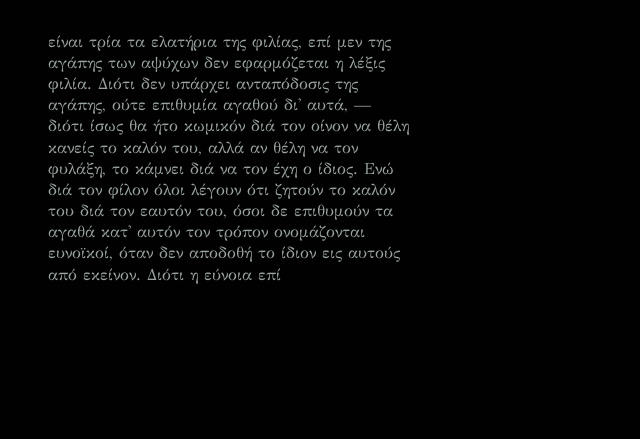είναι τρία τα ελατήρια της φιλίας, επί μεν της αγάπης των αψύχων δεν εφαρμόζεται η λέξις φιλία. Διότι δεν υπάρχει ανταπόδοσις της αγάπης, ούτε επιθυμία αγαθού δι' αυτά, — διότι ίσως θα ήτο κωμικόν διά τον οίνον να θέλη κανείς το καλόν του, αλλά αν θέλη να τον φυλάξη, το κάμνει διά να τον έχη ο ίδιος. Ενώ διά τον φίλον όλοι λέγουν ότι ζητούν το καλόν του διά τον εαυτόν του, όσοι δε επιθυμούν τα αγαθά κατ' αυτόν τον τρόπον ονομάζονται ευνοϊκοί, όταν δεν αποδοθή το ίδιον εις αυτούς από εκείνον. Διότι η εύνοια επί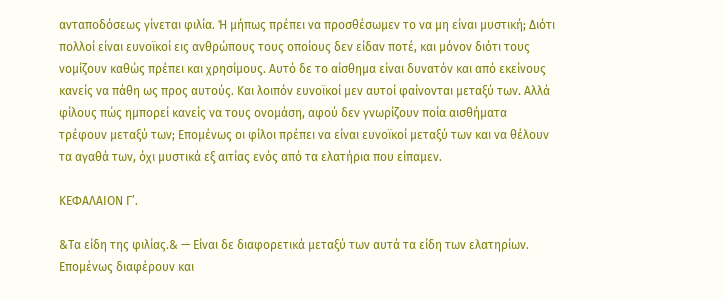ανταποδόσεως γίνεται φιλία. Ή μήπως πρέπει να προσθέσωμεν το να μη είναι μυστική; Διότι πολλοί είναι ευνοϊκοί εις ανθρώπους τους οποίους δεν είδαν ποτέ, και μόνον διότι τους νομίζουν καθώς πρέπει και χρησίμους. Αυτό δε το αίσθημα είναι δυνατόν και από εκείνους κανείς να πάθη ως προς αυτούς. Και λοιπόν ευνοϊκοί μεν αυτοί φαίνονται μεταξύ των. Αλλά φίλους πώς ημπορεί κανείς να τους ονομάση, αφού δεν γνωρίζουν ποία αισθήματα τρέφουν μεταξύ των; Επομένως οι φίλοι πρέπει να είναι ευνοϊκοί μεταξύ των και να θέλουν τα αγαθά των, όχι μυστικά εξ αιτίας ενός από τα ελατήρια που είπαμεν.

ΚΕΦΑΛΑΙΟΝ Γ’.

&Τα είδη της φιλίας.& — Είναι δε διαφορετικά μεταξύ των αυτά τα είδη των ελατηρίων. Επομένως διαφέρουν και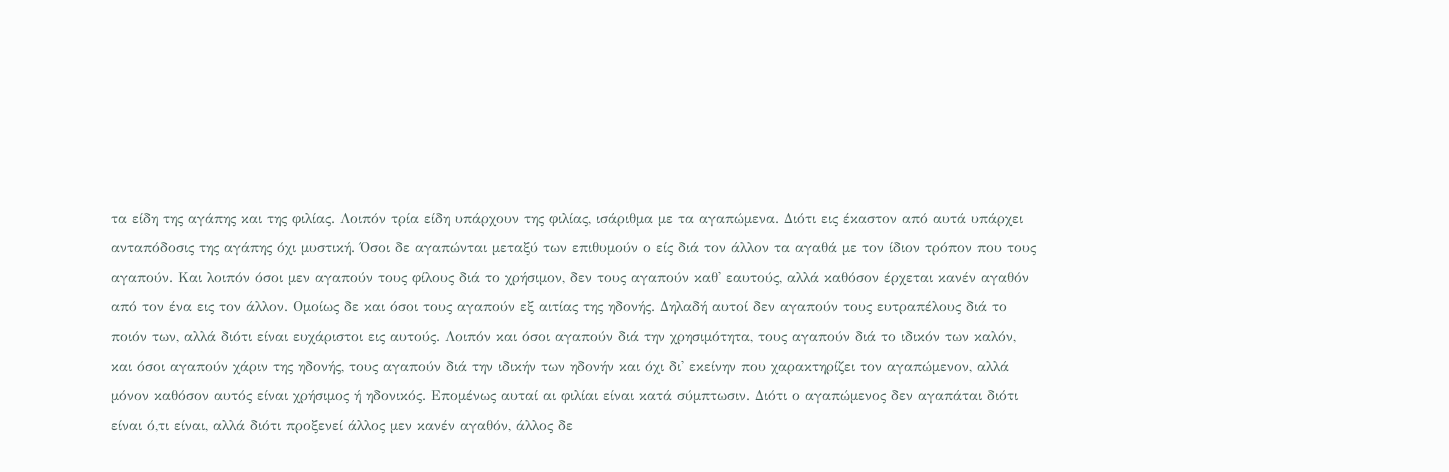τα είδη της αγάπης και της φιλίας. Λοιπόν τρία είδη υπάρχουν της φιλίας, ισάριθμα με τα αγαπώμενα. Διότι εις έκαστον από αυτά υπάρχει ανταπόδοσις της αγάπης όχι μυστική. Όσοι δε αγαπώνται μεταξύ των επιθυμούν ο είς διά τον άλλον τα αγαθά με τον ίδιον τρόπον που τους αγαπούν. Και λοιπόν όσοι μεν αγαπούν τους φίλους διά το χρήσιμον, δεν τους αγαπούν καθ' εαυτούς, αλλά καθόσον έρχεται κανέν αγαθόν από τον ένα εις τον άλλον. Ομοίως δε και όσοι τους αγαπούν εξ αιτίας της ηδονής. Δηλαδή αυτοί δεν αγαπούν τους ευτραπέλους διά το ποιόν των, αλλά διότι είναι ευχάριστοι εις αυτούς. Λοιπόν και όσοι αγαπούν διά την χρησιμότητα, τους αγαπούν διά το ιδικόν των καλόν, και όσοι αγαπούν χάριν της ηδονής, τους αγαπούν διά την ιδικήν των ηδονήν και όχι δι' εκείνην που χαρακτηρίζει τον αγαπώμενον, αλλά μόνον καθόσον αυτός είναι χρήσιμος ή ηδονικός. Επομένως αυταί αι φιλίαι είναι κατά σύμπτωσιν. Διότι ο αγαπώμενος δεν αγαπάται διότι είναι ό,τι είναι, αλλά διότι προξενεί άλλος μεν κανέν αγαθόν, άλλος δε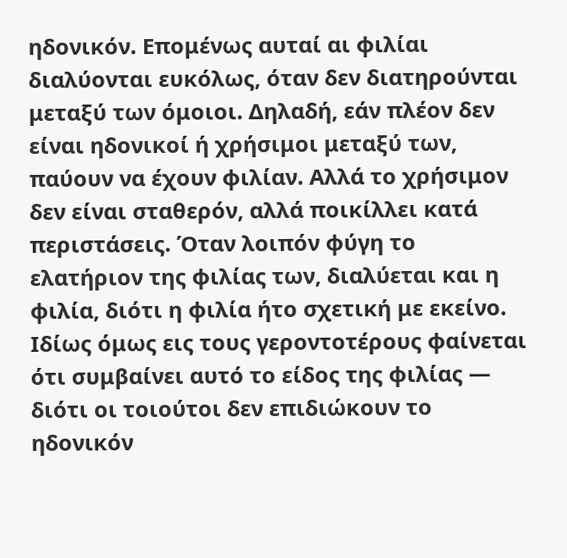ηδονικόν. Επομένως αυταί αι φιλίαι διαλύονται ευκόλως, όταν δεν διατηρούνται μεταξύ των όμοιοι. Δηλαδή, εάν πλέον δεν είναι ηδονικοί ή χρήσιμοι μεταξύ των, παύουν να έχουν φιλίαν. Αλλά το χρήσιμον δεν είναι σταθερόν, αλλά ποικίλλει κατά περιστάσεις. Όταν λοιπόν φύγη το ελατήριον της φιλίας των, διαλύεται και η φιλία, διότι η φιλία ήτο σχετική με εκείνο. Ιδίως όμως εις τους γεροντοτέρους φαίνεται ότι συμβαίνει αυτό το είδος της φιλίας — διότι οι τοιούτοι δεν επιδιώκουν το ηδονικόν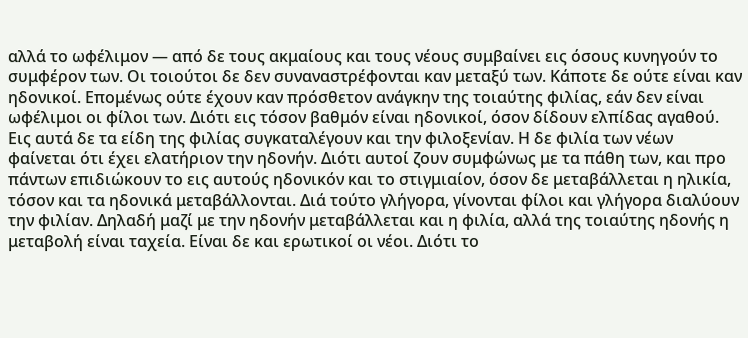αλλά το ωφέλιμον — από δε τους ακμαίους και τους νέους συμβαίνει εις όσους κυνηγούν το συμφέρον των. Οι τοιούτοι δε δεν συναναστρέφονται καν μεταξύ των. Κάποτε δε ούτε είναι καν ηδονικοί. Επομένως ούτε έχουν καν πρόσθετον ανάγκην της τοιαύτης φιλίας, εάν δεν είναι ωφέλιμοι οι φίλοι των. Διότι εις τόσον βαθμόν είναι ηδονικοί, όσον δίδουν ελπίδας αγαθού. Εις αυτά δε τα είδη της φιλίας συγκαταλέγουν και την φιλοξενίαν. Η δε φιλία των νέων φαίνεται ότι έχει ελατήριον την ηδονήν. Διότι αυτοί ζουν συμφώνως με τα πάθη των, και προ πάντων επιδιώκουν το εις αυτούς ηδονικόν και το στιγμιαίον, όσον δε μεταβάλλεται η ηλικία, τόσον και τα ηδονικά μεταβάλλονται. Διά τούτο γλήγορα, γίνονται φίλοι και γλήγορα διαλύουν την φιλίαν. Δηλαδή μαζί με την ηδονήν μεταβάλλεται και η φιλία, αλλά της τοιαύτης ηδονής η μεταβολή είναι ταχεία. Είναι δε και ερωτικοί οι νέοι. Διότι το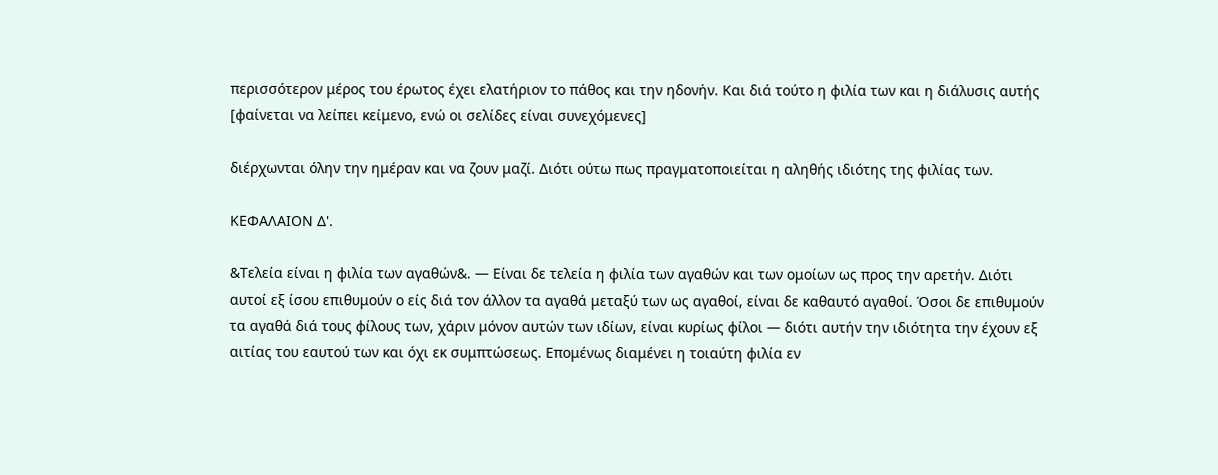περισσότερον μέρος του έρωτος έχει ελατήριον το πάθος και την ηδονήν. Και διά τούτο η φιλία των και η διάλυσις αυτής [φαίνεται να λείπει κείμενο, ενώ οι σελίδες είναι συνεχόμενες]

διέρχωνται όλην την ημέραν και να ζουν μαζί. Διότι ούτω πως πραγματοποιείται η αληθής ιδιότης της φιλίας των.

ΚΕΦΑΛΑΙΟΝ Δ'.

&Τελεία είναι η φιλία των αγαθών&. — Είναι δε τελεία η φιλία των αγαθών και των ομοίων ως προς την αρετήν. Διότι αυτοί εξ ίσου επιθυμούν ο είς διά τον άλλον τα αγαθά μεταξύ των ως αγαθοί, είναι δε καθαυτό αγαθοί. Όσοι δε επιθυμούν τα αγαθά διά τους φίλους των, χάριν μόνον αυτών των ιδίων, είναι κυρίως φίλοι — διότι αυτήν την ιδιότητα την έχουν εξ αιτίας του εαυτού των και όχι εκ συμπτώσεως. Επομένως διαμένει η τοιαύτη φιλία εν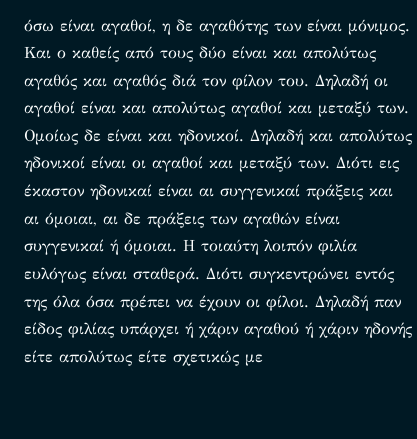όσω είναι αγαθοί, η δε αγαθότης των είναι μόνιμος. Και ο καθείς από τους δύο είναι και απολύτως αγαθός και αγαθός διά τον φίλον του. Δηλαδή οι αγαθοί είναι και απολύτως αγαθοί και μεταξύ των. Ομοίως δε είναι και ηδονικοί. Δηλαδή και απολύτως ηδονικοί είναι οι αγαθοί και μεταξύ των. Διότι εις έκαστον ηδονικαί είναι αι συγγενικαί πράξεις και αι όμοιαι, αι δε πράξεις των αγαθών είναι συγγενικαί ή όμοιαι. Η τοιαύτη λοιπόν φιλία ευλόγως είναι σταθερά. Διότι συγκεντρώνει εντός της όλα όσα πρέπει να έχουν οι φίλοι. Δηλαδή παν είδος φιλίας υπάρχει ή χάριν αγαθού ή χάριν ηδονής είτε απολύτως είτε σχετικώς με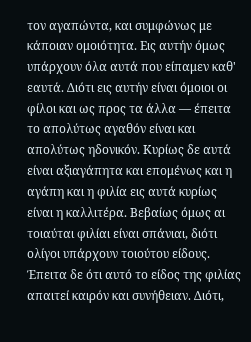τον αγαπώντα, και συμφώνως με κάποιαν ομοιότητα. Εις αυτήν όμως υπάρχουν όλα αυτά που είπαμεν καθ' εαυτά. Διότι εις αυτήν είναι όμοιοι οι φίλοι και ως προς τα άλλα — έπειτα το απολύτως αγαθόν είναι και απολύτως ηδονικόν. Κυρίως δε αυτά είναι αξιαγάπητα και επομένως και η αγάπη και η φιλία εις αυτά κυρίως είναι η καλλιτέρα. Βεβαίως όμως αι τοιαύται φιλίαι είναι σπάνιαι, διότι ολίγοι υπάρχουν τοιούτου είδους. Έπειτα δε ότι αυτό το είδος της φιλίας απαιτεί καιρόν και συνήθειαν. Διότι,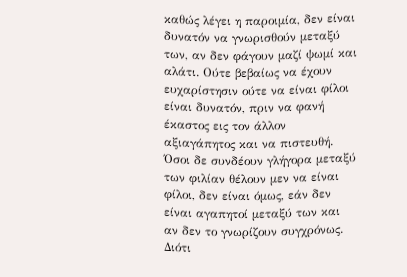καθώς λέγει η παροιμία, δεν είναι δυνατόν να γνωρισθούν μεταξύ των, αν δεν φάγουν μαζί ψωμί και αλάτι. Ούτε βεβαίως να έχουν ευχαρίστησιν ούτε να είναι φίλοι είναι δυνατόν, πριν να φανή έκαστος εις τον άλλον αξιαγάπητος και να πιστευθή. Όσοι δε συνδέουν γλήγορα μεταξύ των φιλίαν θέλουν μεν να είναι φίλοι, δεν είναι όμως, εάν δεν είναι αγαπητοί μεταξύ των και αν δεν το γνωρίζουν συγχρόνως. Διότι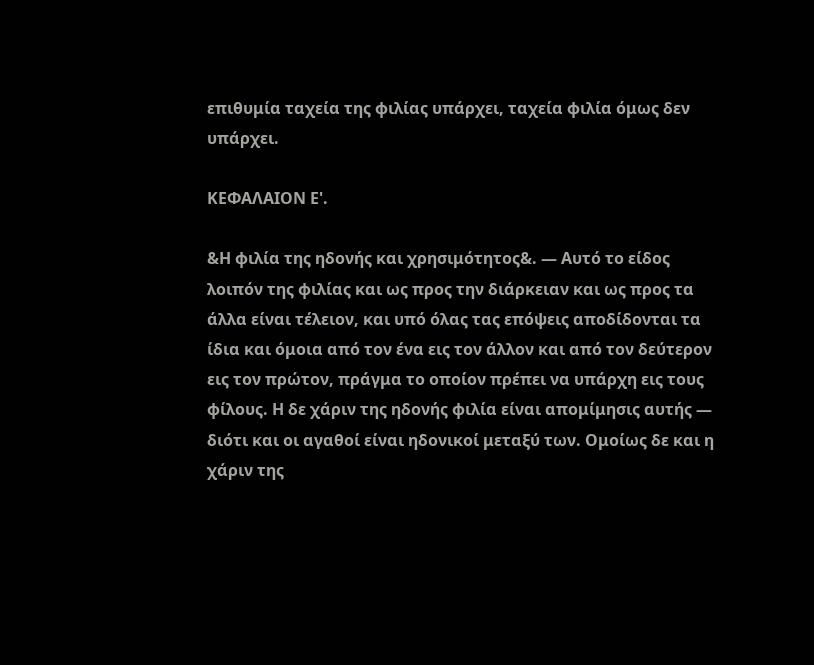επιθυμία ταχεία της φιλίας υπάρχει, ταχεία φιλία όμως δεν υπάρχει.

ΚΕΦΑΛΑΙΟΝ Ε'.

&Η φιλία της ηδονής και χρησιμότητος&. — Αυτό το είδος λοιπόν της φιλίας και ως προς την διάρκειαν και ως προς τα άλλα είναι τέλειον, και υπό όλας τας επόψεις αποδίδονται τα ίδια και όμοια από τον ένα εις τον άλλον και από τον δεύτερον εις τον πρώτον, πράγμα το οποίον πρέπει να υπάρχη εις τους φίλους. Η δε χάριν της ηδονής φιλία είναι απομίμησις αυτής — διότι και οι αγαθοί είναι ηδονικοί μεταξύ των. Ομοίως δε και η χάριν της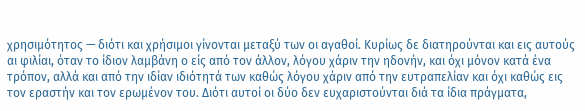χρησιμότητος — διότι και χρήσιμοι γίνονται μεταξύ των οι αγαθοί. Κυρίως δε διατηρούνται και εις αυτούς αι φιλίαι, όταν το ίδιον λαμβάνη ο είς από τον άλλον, λόγου χάριν την ηδονήν, και όχι μόνον κατά ένα τρόπον, αλλά και από την ιδίαν ιδιότητά των καθώς λόγου χάριν από την ευτραπελίαν και όχι καθώς εις τον εραστήν και τον ερωμένον του. Διότι αυτοί οι δύο δεν ευχαριστούνται διά τα ίδια πράγματα,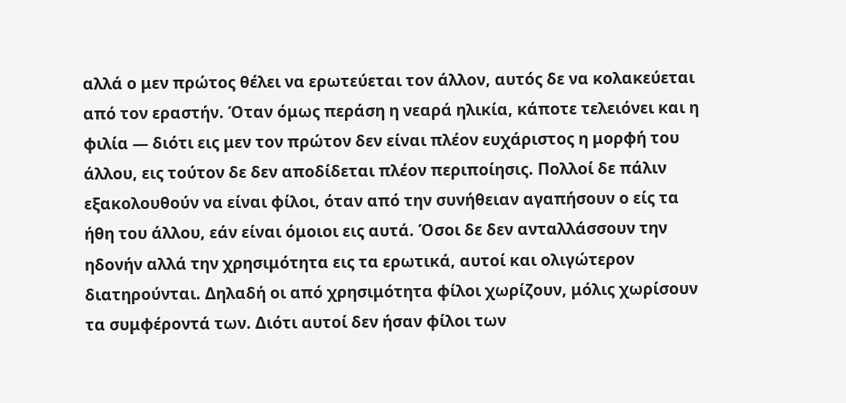αλλά ο μεν πρώτος θέλει να ερωτεύεται τον άλλον, αυτός δε να κολακεύεται από τον εραστήν. Όταν όμως περάση η νεαρά ηλικία, κάποτε τελειόνει και η φιλία — διότι εις μεν τον πρώτον δεν είναι πλέον ευχάριστος η μορφή του άλλου, εις τούτον δε δεν αποδίδεται πλέον περιποίησις. Πολλοί δε πάλιν εξακολουθούν να είναι φίλοι, όταν από την συνήθειαν αγαπήσουν ο είς τα ήθη του άλλου, εάν είναι όμοιοι εις αυτά. Όσοι δε δεν ανταλλάσσουν την ηδονήν αλλά την χρησιμότητα εις τα ερωτικά, αυτοί και ολιγώτερον διατηρούνται. Δηλαδή οι από χρησιμότητα φίλοι χωρίζουν, μόλις χωρίσουν τα συμφέροντά των. Διότι αυτοί δεν ήσαν φίλοι των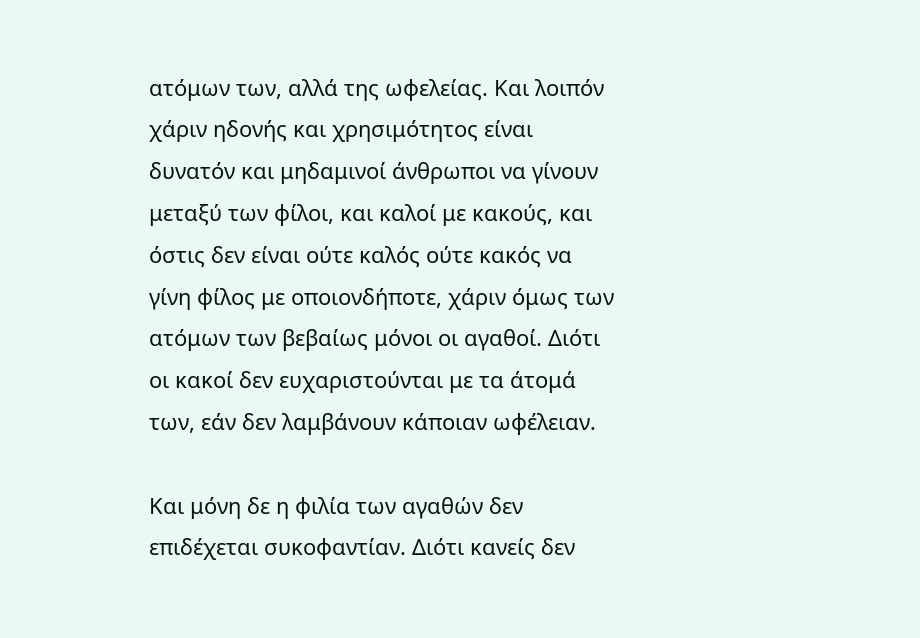ατόμων των, αλλά της ωφελείας. Και λοιπόν χάριν ηδονής και χρησιμότητος είναι δυνατόν και μηδαμινοί άνθρωποι να γίνουν μεταξύ των φίλοι, και καλοί με κακούς, και όστις δεν είναι ούτε καλός ούτε κακός να γίνη φίλος με οποιονδήποτε, χάριν όμως των ατόμων των βεβαίως μόνοι οι αγαθοί. Διότι οι κακοί δεν ευχαριστούνται με τα άτομά των, εάν δεν λαμβάνουν κάποιαν ωφέλειαν.

Και μόνη δε η φιλία των αγαθών δεν επιδέχεται συκοφαντίαν. Διότι κανείς δεν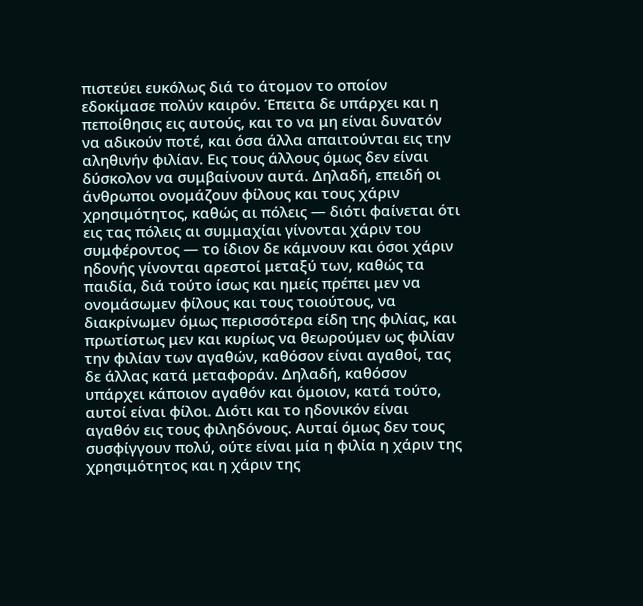πιστεύει ευκόλως διά το άτομον το οποίον εδοκίμασε πολύν καιρόν. Έπειτα δε υπάρχει και η πεποίθησις εις αυτούς, και το να μη είναι δυνατόν να αδικούν ποτέ, και όσα άλλα απαιτούνται εις την αληθινήν φιλίαν. Εις τους άλλους όμως δεν είναι δύσκολον να συμβαίνουν αυτά. Δηλαδή, επειδή οι άνθρωποι ονομάζουν φίλους και τους χάριν χρησιμότητος, καθώς αι πόλεις — διότι φαίνεται ότι εις τας πόλεις αι συμμαχίαι γίνονται χάριν του συμφέροντος — το ίδιον δε κάμνουν και όσοι χάριν ηδονής γίνονται αρεστοί μεταξύ των, καθώς τα παιδία, διά τούτο ίσως και ημείς πρέπει μεν να ονομάσωμεν φίλους και τους τοιούτους, να διακρίνωμεν όμως περισσότερα είδη της φιλίας, και πρωτίστως μεν και κυρίως να θεωρούμεν ως φιλίαν την φιλίαν των αγαθών, καθόσον είναι αγαθοί, τας δε άλλας κατά μεταφοράν. Δηλαδή, καθόσον υπάρχει κάποιον αγαθόν και όμοιον, κατά τούτο, αυτοί είναι φίλοι. Διότι και το ηδονικόν είναι αγαθόν εις τους φιληδόνους. Αυταί όμως δεν τους συσφίγγουν πολύ, ούτε είναι μία η φιλία η χάριν της χρησιμότητος και η χάριν της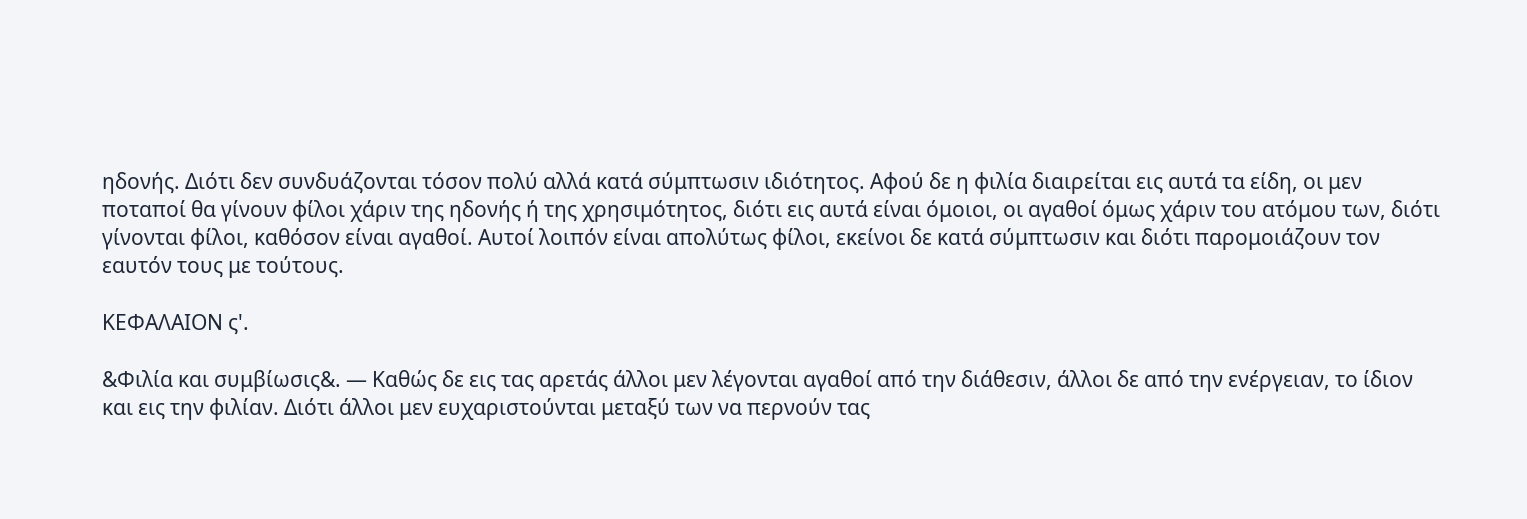ηδονής. Διότι δεν συνδυάζονται τόσον πολύ αλλά κατά σύμπτωσιν ιδιότητος. Αφού δε η φιλία διαιρείται εις αυτά τα είδη, οι μεν ποταποί θα γίνουν φίλοι χάριν της ηδονής ή της χρησιμότητος, διότι εις αυτά είναι όμοιοι, οι αγαθοί όμως χάριν του ατόμου των, διότι γίνονται φίλοι, καθόσον είναι αγαθοί. Αυτοί λοιπόν είναι απολύτως φίλοι, εκείνοι δε κατά σύμπτωσιν και διότι παρομοιάζουν τον εαυτόν τους με τούτους.

ΚΕΦΑΛΑΙΟΝ ς'.

&Φιλία και συμβίωσις&. — Καθώς δε εις τας αρετάς άλλοι μεν λέγονται αγαθοί από την διάθεσιν, άλλοι δε από την ενέργειαν, το ίδιον και εις την φιλίαν. Διότι άλλοι μεν ευχαριστούνται μεταξύ των να περνούν τας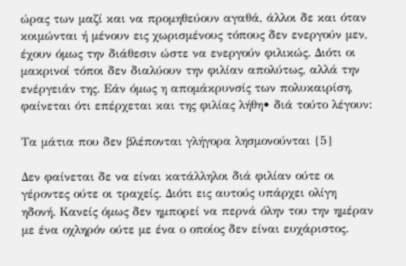ώρας των μαζί και να προμηθεύουν αγαθά, άλλοι δε και όταν κοιμώνται ή μένουν εις χωρισμένους τόπους δεν ενεργούν μεν, έχουν όμως την διάθεσιν ώστε να ενεργούν φιλικώς. Διότι οι μακρινοί τόποι δεν διαλύουν την φιλίαν απολύτως, αλλά την ενέργειάν της. Εάν όμως η απομάκρυνσίς των πολυκαιρίση, φαίνεται ότι επέρχεται και της φιλίας λήθη• διά τούτο λέγουν:

Τα μάτια που δεν βλέπονται γλήγορα λησμονούνται {5}

Δεν φαίνεται δε να είναι κατάλληλοι διά φιλίαν ούτε οι γέροντες ούτε οι τραχείς. Διότι εις αυτούς υπάρχει ολίγη ηδονή. Κανείς όμως δεν ημπορεί να περνά όλην του την ημέραν με ένα οχληρόν ούτε με ένα ο οποίος δεν είναι ευχάριστος.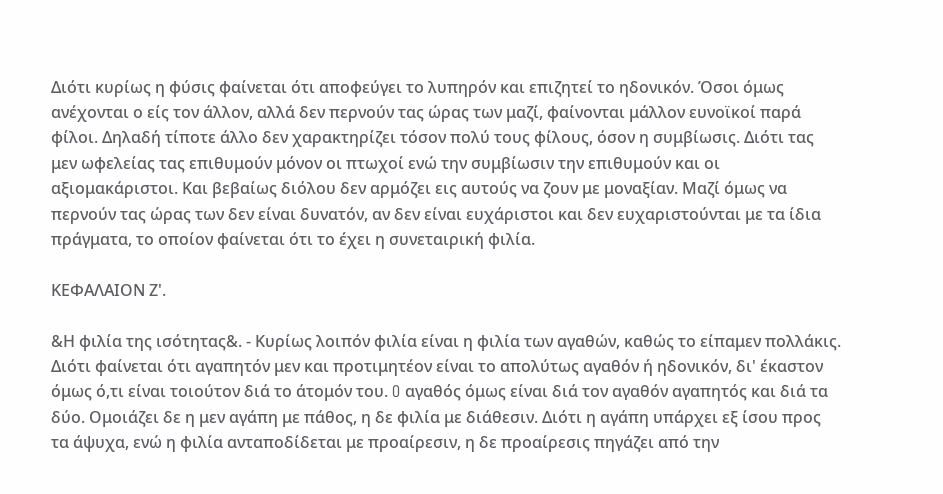Διότι κυρίως η φύσις φαίνεται ότι αποφεύγει το λυπηρόν και επιζητεί το ηδονικόν. Όσοι όμως ανέχονται ο είς τον άλλον, αλλά δεν περνούν τας ώρας των μαζί, φαίνονται μάλλον ευνοϊκοί παρά φίλοι. Δηλαδή τίποτε άλλο δεν χαρακτηρίζει τόσον πολύ τους φίλους, όσον η συμβίωσις. Διότι τας μεν ωφελείας τας επιθυμούν μόνον οι πτωχοί ενώ την συμβίωσιν την επιθυμούν και οι αξιομακάριστοι. Και βεβαίως διόλου δεν αρμόζει εις αυτούς να ζουν με μοναξίαν. Μαζί όμως να περνούν τας ώρας των δεν είναι δυνατόν, αν δεν είναι ευχάριστοι και δεν ευχαριστούνται με τα ίδια πράγματα, το οποίον φαίνεται ότι το έχει η συνεταιρική φιλία.

ΚΕΦΑΛΑΙΟΝ Ζ'.

&Η φιλία της ισότητας&. - Κυρίως λοιπόν φιλία είναι η φιλία των αγαθών, καθώς το είπαμεν πολλάκις. Διότι φαίνεται ότι αγαπητόν μεν και προτιμητέον είναι το απολύτως αγαθόν ή ηδονικόν, δι' έκαστον όμως ό,τι είναι τοιούτον διά το άτομόν του. O αγαθός όμως είναι διά τον αγαθόν αγαπητός και διά τα δύο. Ομοιάζει δε η μεν αγάπη με πάθος, η δε φιλία με διάθεσιν. Διότι η αγάπη υπάρχει εξ ίσου προς τα άψυχα, ενώ η φιλία ανταποδίδεται με προαίρεσιν, η δε προαίρεσις πηγάζει από την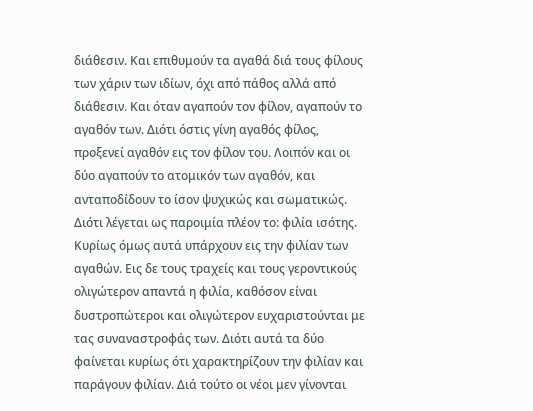διάθεσιν. Και επιθυμούν τα αγαθά διά τους φίλους των χάριν των ιδίων, όχι από πάθος αλλά από διάθεσιν. Και όταν αγαπούν τον φίλον, αγαπούν το αγαθόν των. Διότι όστις γίνη αγαθός φίλος, προξενεί αγαθόν εις τον φίλον του. Λοιπόν και οι δύο αγαπούν το ατομικόν των αγαθόν, και ανταποδίδουν το ίσον ψυχικώς και σωματικώς. Διότι λέγεται ως παροιμία πλέον το: φιλία ισότης. Κυρίως όμως αυτά υπάρχουν εις την φιλίαν των αγαθών. Εις δε τους τραχείς και τους γεροντικούς ολιγώτερον απαντά η φιλία, καθόσον είναι δυστροπώτεροι και ολιγώτερον ευχαριστούνται με τας συναναστροφάς των. Διότι αυτά τα δύο φαίνεται κυρίως ότι χαρακτηρίζουν την φιλίαν και παράγουν φιλίαν. Διά τούτο οι νέοι μεν γίνονται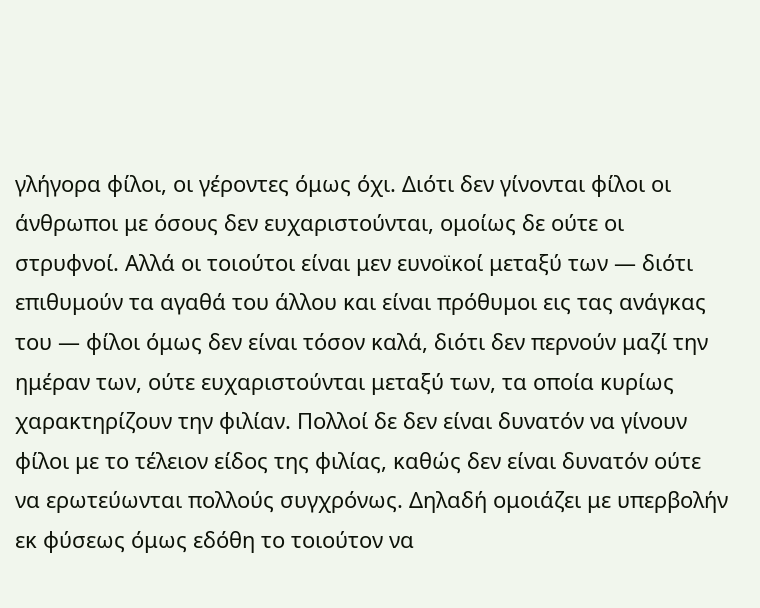γλήγορα φίλοι, οι γέροντες όμως όχι. Διότι δεν γίνονται φίλοι οι άνθρωποι με όσους δεν ευχαριστούνται, ομοίως δε ούτε οι στρυφνοί. Αλλά οι τοιούτοι είναι μεν ευνοϊκοί μεταξύ των — διότι επιθυμούν τα αγαθά του άλλου και είναι πρόθυμοι εις τας ανάγκας του — φίλοι όμως δεν είναι τόσον καλά, διότι δεν περνούν μαζί την ημέραν των, ούτε ευχαριστούνται μεταξύ των, τα οποία κυρίως χαρακτηρίζουν την φιλίαν. Πολλοί δε δεν είναι δυνατόν να γίνουν φίλοι με το τέλειον είδος της φιλίας, καθώς δεν είναι δυνατόν ούτε να ερωτεύωνται πολλούς συγχρόνως. Δηλαδή ομοιάζει με υπερβολήν εκ φύσεως όμως εδόθη το τοιούτον να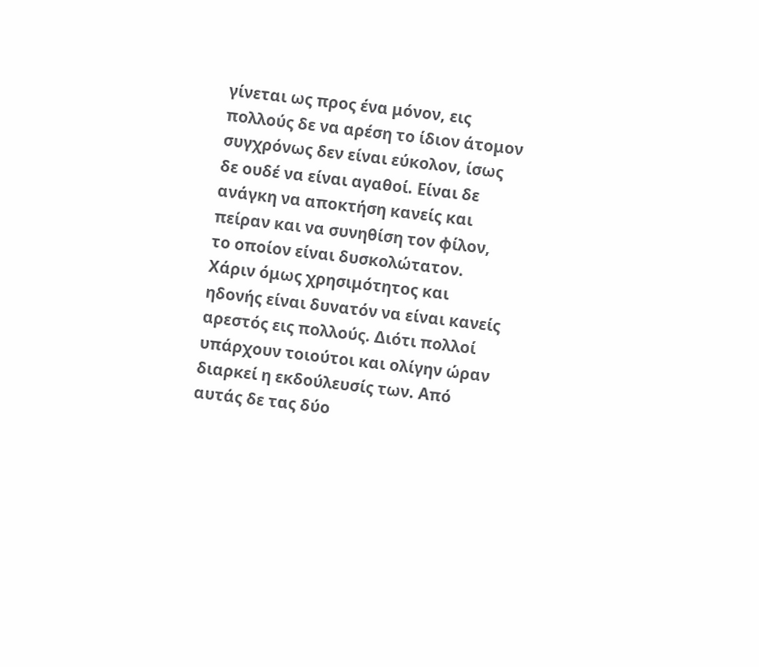γίνεται ως προς ένα μόνον, εις πολλούς δε να αρέση το ίδιον άτομον συγχρόνως δεν είναι εύκολον, ίσως δε ουδέ να είναι αγαθοί. Είναι δε ανάγκη να αποκτήση κανείς και πείραν και να συνηθίση τον φίλον, το οποίον είναι δυσκολώτατον. Χάριν όμως χρησιμότητος και ηδονής είναι δυνατόν να είναι κανείς αρεστός εις πολλούς. Διότι πολλοί υπάρχουν τοιούτοι και ολίγην ώραν διαρκεί η εκδούλευσίς των. Από αυτάς δε τας δύο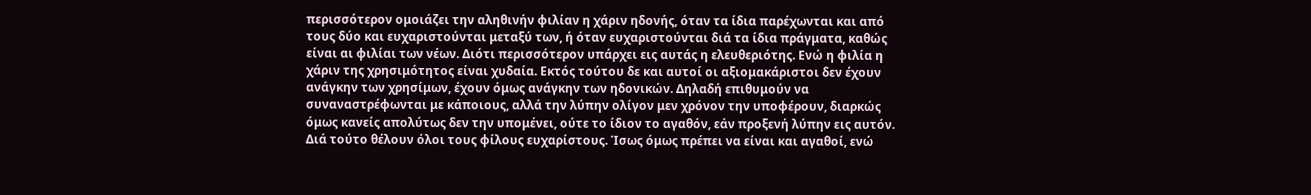περισσότερον ομοιάζει την αληθινήν φιλίαν η χάριν ηδονής, όταν τα ίδια παρέχωνται και από τους δύο και ευχαριστούνται μεταξύ των, ή όταν ευχαριστούνται διά τα ίδια πράγματα, καθώς είναι αι φιλίαι των νέων. Διότι περισσότερον υπάρχει εις αυτάς η ελευθεριότης. Ενώ η φιλία η χάριν της χρησιμότητος είναι χυδαία. Εκτός τούτου δε και αυτοί οι αξιομακάριστοι δεν έχουν ανάγκην των χρησίμων, έχουν όμως ανάγκην των ηδονικών. Δηλαδή επιθυμούν να συναναστρέφωνται με κάποιους, αλλά την λύπην ολίγον μεν χρόνον την υποφέρουν, διαρκώς όμως κανείς απολύτως δεν την υπομένει, ούτε το ίδιον το αγαθόν, εάν προξενή λύπην εις αυτόν. Διά τούτο θέλουν όλοι τους φίλους ευχαρίστους. Ίσως όμως πρέπει να είναι και αγαθοί, ενώ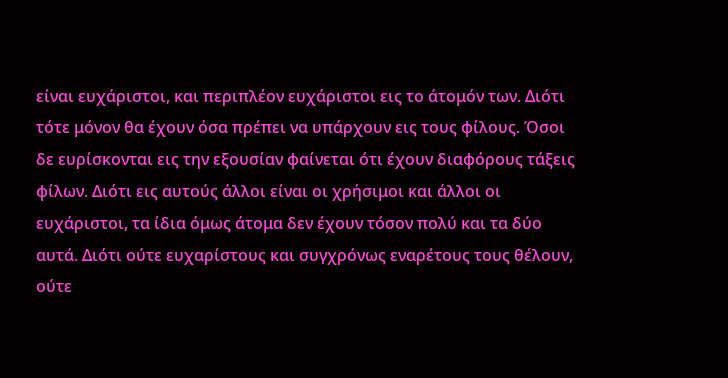είναι ευχάριστοι, και περιπλέον ευχάριστοι εις το άτομόν των. Διότι τότε μόνον θα έχουν όσα πρέπει να υπάρχουν εις τους φίλους. Όσοι δε ευρίσκονται εις την εξουσίαν φαίνεται ότι έχουν διαφόρους τάξεις φίλων. Διότι εις αυτούς άλλοι είναι οι χρήσιμοι και άλλοι οι ευχάριστοι, τα ίδια όμως άτομα δεν έχουν τόσον πολύ και τα δύο αυτά. Διότι ούτε ευχαρίστους και συγχρόνως εναρέτους τους θέλουν, ούτε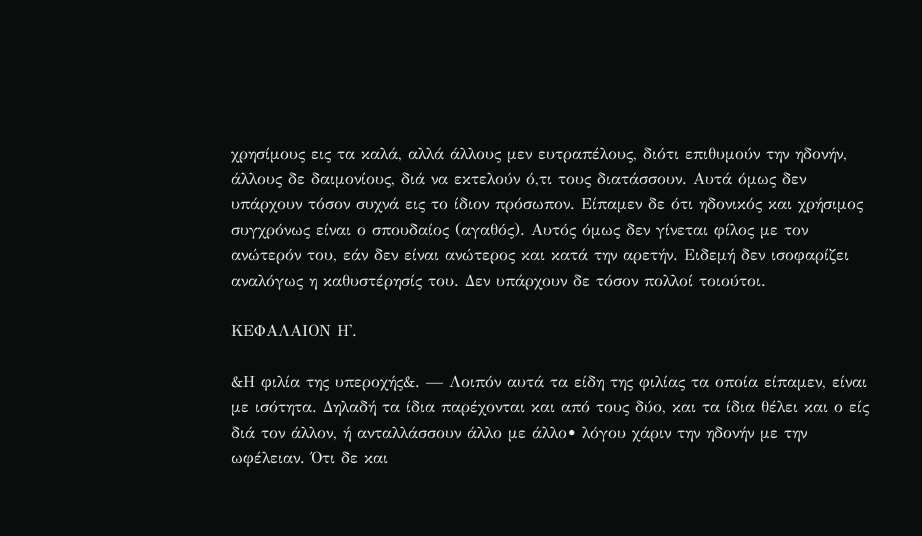χρησίμους εις τα καλά, αλλά άλλους μεν ευτραπέλους, διότι επιθυμούν την ηδονήν, άλλους δε δαιμονίους, διά να εκτελούν ό,τι τους διατάσσουν. Αυτά όμως δεν υπάρχουν τόσον συχνά εις το ίδιον πρόσωπον. Είπαμεν δε ότι ηδονικός και χρήσιμος συγχρόνως είναι ο σπουδαίος (αγαθός). Αυτός όμως δεν γίνεται φίλος με τον ανώτερόν του, εάν δεν είναι ανώτερος και κατά την αρετήν. Ειδεμή δεν ισοφαρίζει αναλόγως η καθυστέρησίς του. Δεν υπάρχουν δε τόσον πολλοί τοιούτοι.

ΚΕΦΑΛΑΙΟΝ Η'.

&Η φιλία της υπεροχής&. — Λοιπόν αυτά τα είδη της φιλίας τα οποία είπαμεν, είναι με ισότητα. Δηλαδή τα ίδια παρέχονται και από τους δύο, και τα ίδια θέλει και ο είς διά τον άλλον, ή ανταλλάσσουν άλλο με άλλο• λόγου χάριν την ηδονήν με την ωφέλειαν. Ότι δε και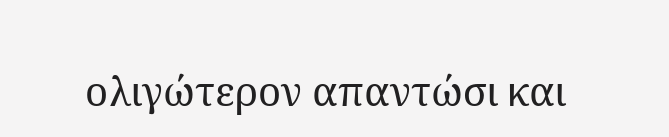ολιγώτερον απαντώσι και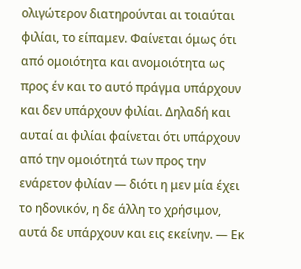ολιγώτερον διατηρούνται αι τοιαύται φιλίαι, το είπαμεν. Φαίνεται όμως ότι από ομοιότητα και ανομοιότητα ως προς έν και το αυτό πράγμα υπάρχουν και δεν υπάρχουν φιλίαι. Δηλαδή και αυταί αι φιλίαι φαίνεται ότι υπάρχουν από την ομοιότητά των προς την ενάρετον φιλίαν — διότι η μεν μία έχει το ηδονικόν, η δε άλλη το χρήσιμον, αυτά δε υπάρχουν και εις εκείνην. — Εκ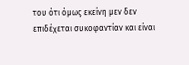του ότι όμως εκείνη μεν δεν επιδέχεται συκοφαντίαν και είναι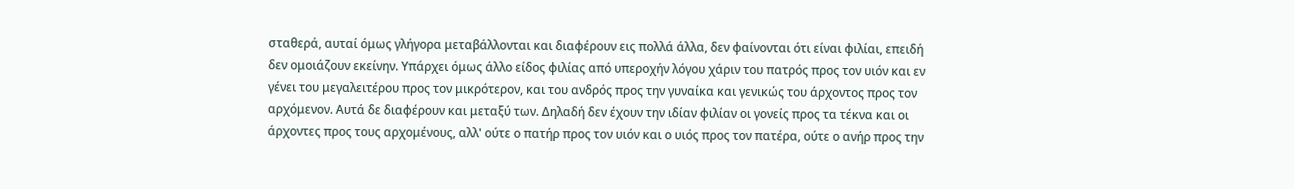σταθερά, αυταί όμως γλήγορα μεταβάλλονται και διαφέρουν εις πολλά άλλα, δεν φαίνονται ότι είναι φιλίαι, επειδή δεν ομοιάζουν εκείνην. Υπάρχει όμως άλλο είδος φιλίας από υπεροχήν λόγου χάριν του πατρός προς τον υιόν και εν γένει του μεγαλειτέρου προς τον μικρότερον, και του ανδρός προς την γυναίκα και γενικώς του άρχοντος προς τον αρχόμενον. Αυτά δε διαφέρουν και μεταξύ των. Δηλαδή δεν έχουν την ιδίαν φιλίαν οι γονείς προς τα τέκνα και οι άρχοντες προς τους αρχομένους, αλλ' ούτε ο πατήρ προς τον υιόν και ο υιός προς τον πατέρα, ούτε ο ανήρ προς την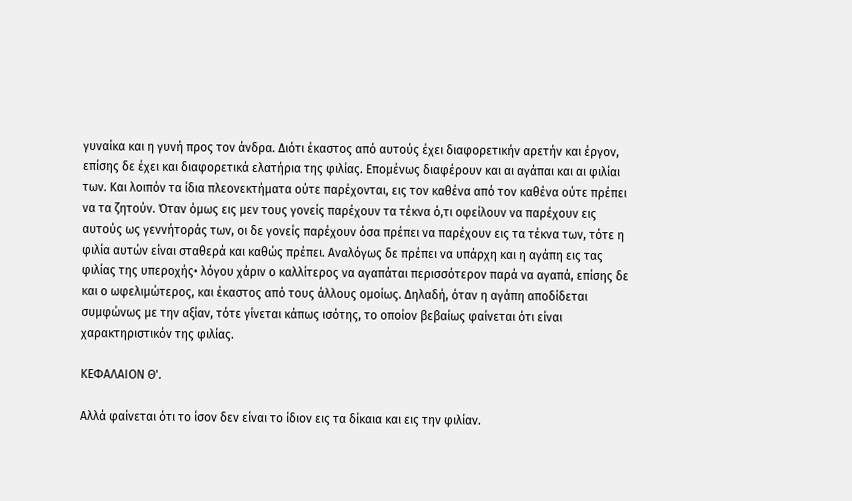γυναίκα και η γυνή προς τον άνδρα. Διότι έκαστος από αυτούς έχει διαφορετικήν αρετήν και έργον, επίσης δε έχει και διαφορετικά ελατήρια της φιλίας. Επομένως διαφέρουν και αι αγάπαι και αι φιλίαι των. Και λοιπόν τα ίδια πλεονεκτήματα ούτε παρέχονται, εις τον καθένα από τον καθένα ούτε πρέπει να τα ζητούν. Όταν όμως εις μεν τους γονείς παρέχουν τα τέκνα ό,τι οφείλουν να παρέχουν εις αυτούς ως γεννήτοράς των, οι δε γονείς παρέχουν όσα πρέπει να παρέχουν εις τα τέκνα των, τότε η φιλία αυτών είναι σταθερά και καθώς πρέπει. Αναλόγως δε πρέπει να υπάρχη και η αγάπη εις τας φιλίας της υπεροχής• λόγου χάριν ο καλλίτερος να αγαπάται περισσότερον παρά να αγαπά, επίσης δε και ο ωφελιμώτερος, και έκαστος από τους άλλους ομοίως. Δηλαδή, όταν η αγάπη αποδίδεται συμφώνως με την αξίαν, τότε γίνεται κάπως ισότης, το οποίον βεβαίως φαίνεται ότι είναι χαρακτηριστικόν της φιλίας.

ΚΕΦΑΛΑΙΟΝ Θ'.

Αλλά φαίνεται ότι το ίσον δεν είναι το ίδιον εις τα δίκαια και εις την φιλίαν.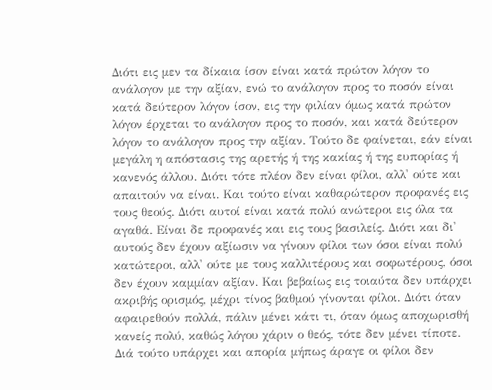Διότι εις μεν τα δίκαια ίσον είναι κατά πρώτον λόγον το ανάλογον με την αξίαν, ενώ το ανάλογον προς το ποσόν είναι κατά δεύτερον λόγον ίσον, εις την φιλίαν όμως κατά πρώτον λόγον έρχεται το ανάλογον προς το ποσόν, και κατά δεύτερον λόγον το ανάλογον προς την αξίαν. Τούτο δε φαίνεται, εάν είναι μεγάλη η απόστασις της αρετής ή της κακίας ή της ευπορίας ή κανενός άλλου. Διότι τότε πλέον δεν είναι φίλοι, αλλ' ούτε και απαιτούν να είναι. Και τούτο είναι καθαρώτερον προφανές εις τους θεούς. Διότι αυτοί είναι κατά πολύ ανώτεροι εις όλα τα αγαθά. Είναι δε προφανές και εις τους βασιλείς. Διότι και δι' αυτούς δεν έχουν αξίωσιν να γίνουν φίλοι των όσοι είναι πολύ κατώτεροι, αλλ' ούτε με τους καλλιτέρους και σοφωτέρους, όσοι δεν έχουν καμμίαν αξίαν. Και βεβαίως εις τοιαύτα δεν υπάρχει ακριβής ορισμός, μέχρι τίνος βαθμού γίνονται φίλοι. Διότι όταν αφαιρεθούν πολλά, πάλιν μένει κάτι τι, όταν όμως αποχωρισθή κανείς πολύ, καθώς λόγου χάριν ο θεός, τότε δεν μένει τίποτε. Διά τούτο υπάρχει και απορία μήπως άραγε οι φίλοι δεν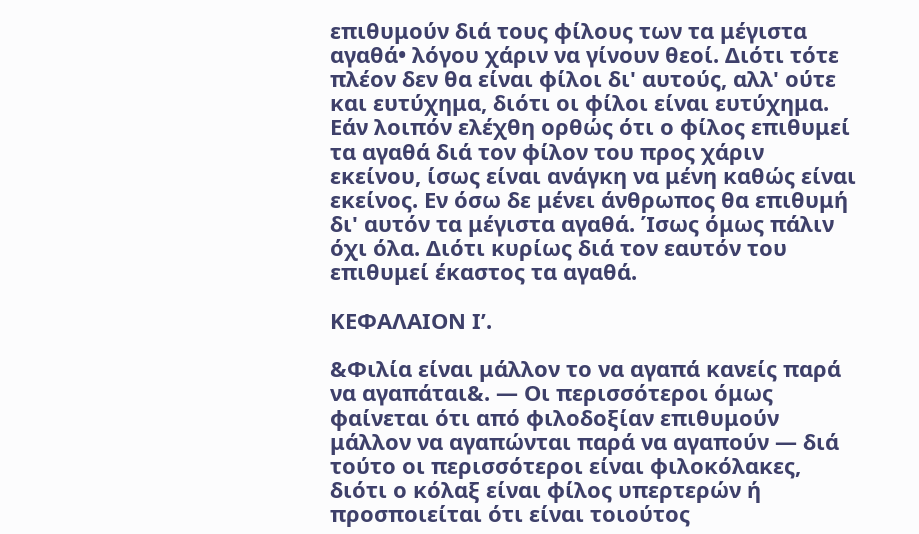επιθυμούν διά τους φίλους των τα μέγιστα αγαθά• λόγου χάριν να γίνουν θεοί. Διότι τότε πλέον δεν θα είναι φίλοι δι' αυτούς, αλλ' ούτε και ευτύχημα, διότι οι φίλοι είναι ευτύχημα. Εάν λοιπόν ελέχθη ορθώς ότι ο φίλος επιθυμεί τα αγαθά διά τον φίλον του προς χάριν εκείνου, ίσως είναι ανάγκη να μένη καθώς είναι εκείνος. Εν όσω δε μένει άνθρωπος θα επιθυμή δι' αυτόν τα μέγιστα αγαθά. Ίσως όμως πάλιν όχι όλα. Διότι κυρίως διά τον εαυτόν του επιθυμεί έκαστος τα αγαθά.

ΚΕΦΑΛΑΙΟΝ Ι’.

&Φιλία είναι μάλλον το να αγαπά κανείς παρά να αγαπάται&. — Οι περισσότεροι όμως φαίνεται ότι από φιλοδοξίαν επιθυμούν μάλλον να αγαπώνται παρά να αγαπούν — διά τούτο οι περισσότεροι είναι φιλοκόλακες, διότι ο κόλαξ είναι φίλος υπερτερών ή προσποιείται ότι είναι τοιούτος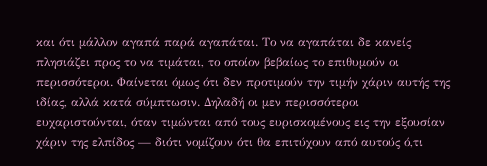και ότι μάλλον αγαπά παρά αγαπάται. Το να αγαπάται δε κανείς πλησιάζει προς το να τιμάται, το οποίον βεβαίως το επιθυμούν οι περισσότεροι. Φαίνεται όμως ότι δεν προτιμούν την τιμήν χάριν αυτής της ιδίας, αλλά κατά σύμπτωσιν. Δηλαδή οι μεν περισσότεροι ευχαριστούνται, όταν τιμώνται από τους ευρισκομένους εις την εξουσίαν χάριν της ελπίδος — διότι νομίζουν ότι θα επιτύχουν από αυτούς ό,τι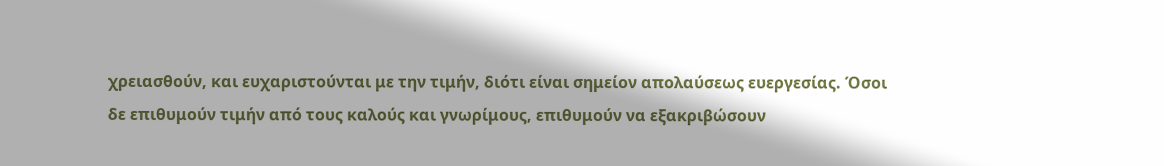χρειασθούν, και ευχαριστούνται με την τιμήν, διότι είναι σημείον απολαύσεως ευεργεσίας. Όσοι δε επιθυμούν τιμήν από τους καλούς και γνωρίμους, επιθυμούν να εξακριβώσουν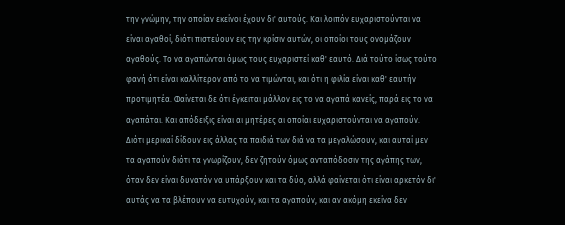την γνώμην, την οποίαν εκείνοι έχουν δι' αυτούς. Και λοιπόν ευχαριστούνται να είναι αγαθοί, διότι πιστεύουν εις την κρίσιν αυτών, οι οποίοι τους ονομάζουν αγαθούς. Το να αγαπώνται όμως τους ευχαριστεί καθ' εαυτό. Διά τούτο ίσως τούτο φανή ότι είναι καλλίτερον από το να τιμώνται, και ότι η φιλία είναι καθ' εαυτήν προτιμητέα. Φαίνεται δε ότι έγκειται μάλλον εις το να αγαπά κανείς, παρά εις το να αγαπάται. Και απόδειξις είναι αι μητέρες αι οποίαι ευχαριστούνται να αγαπούν. Διότι μερικαί δίδουν εις άλλας τα παιδιά των διά να τα μεγαλώσουν, και αυταί μεν τα αγαπούν διότι τα γνωρίζουν, δεν ζητούν όμως ανταπόδοσιν της αγάπης των, όταν δεν είναι δυνατόν να υπάρξουν και τα δύο, αλλά φαίνεται ότι είναι αρκετόν δι' αυτάς να τα βλέπουν να ευτυχούν, και τα αγαπούν, και αν ακόμη εκείνα δεν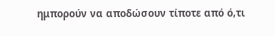ημπορούν να αποδώσουν τίποτε από ό,τι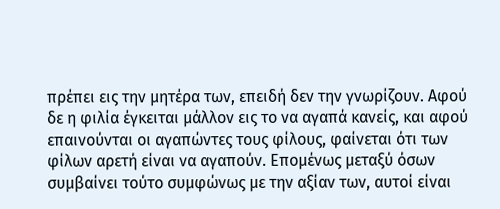πρέπει εις την μητέρα των, επειδή δεν την γνωρίζουν. Αφού δε η φιλία έγκειται μάλλον εις το να αγαπά κανείς, και αφού επαινούνται οι αγαπώντες τους φίλους, φαίνεται ότι των φίλων αρετή είναι να αγαπούν. Επομένως μεταξύ όσων συμβαίνει τούτο συμφώνως με την αξίαν των, αυτοί είναι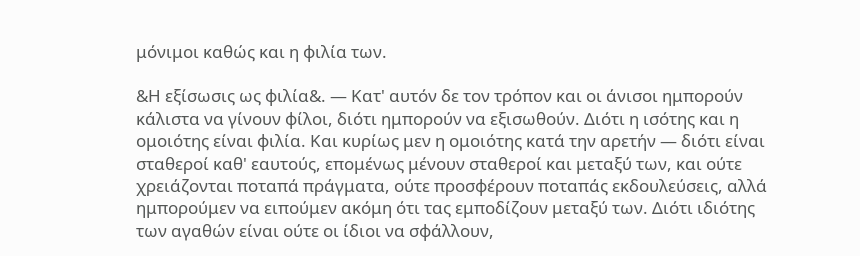μόνιμοι καθώς και η φιλία των.

&Η εξίσωσις ως φιλία&. — Κατ' αυτόν δε τον τρόπον και οι άνισοι ημπορούν κάλιστα να γίνουν φίλοι, διότι ημπορούν να εξισωθούν. Διότι η ισότης και η ομοιότης είναι φιλία. Και κυρίως μεν η ομοιότης κατά την αρετήν — διότι είναι σταθεροί καθ' εαυτούς, επομένως μένουν σταθεροί και μεταξύ των, και ούτε χρειάζονται ποταπά πράγματα, ούτε προσφέρουν ποταπάς εκδουλεύσεις, αλλά ημπορούμεν να ειπούμεν ακόμη ότι τας εμποδίζουν μεταξύ των. Διότι ιδιότης των αγαθών είναι ούτε οι ίδιοι να σφάλλουν,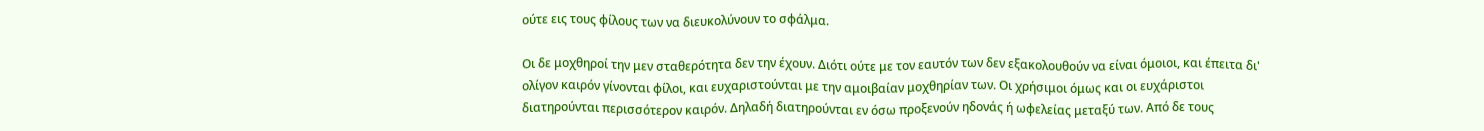ούτε εις τους φίλους των να διευκολύνουν το σφάλμα.

Οι δε μοχθηροί την μεν σταθερότητα δεν την έχουν. Διότι ούτε με τον εαυτόν των δεν εξακολουθούν να είναι όμοιοι, και έπειτα δι' ολίγον καιρόν γίνονται φίλοι, και ευχαριστούνται με την αμοιβαίαν μοχθηρίαν των. Οι χρήσιμοι όμως και οι ευχάριστοι διατηρούνται περισσότερον καιρόν. Δηλαδή διατηρούνται εν όσω προξενούν ηδονάς ή ωφελείας μεταξύ των. Από δε τους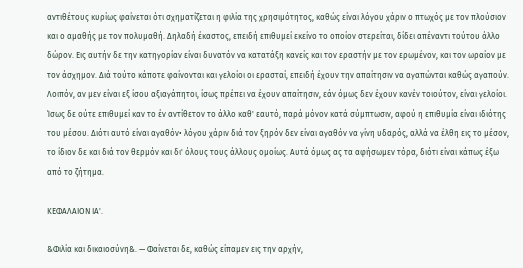αντιθέτους κυρίως φαίνεται ότι σχηματίζεται η φιλία της χρησιμότητος, καθώς είναι λόγου χάριν ο πτωχός με τον πλούσιον και ο αμαθής με τον πολυμαθή. Δηλαδή έκαστος, επειδή επιθυμεί εκείνο το οποίον στερείται, δίδει απέναντι τούτου άλλο δώρον. Εις αυτήν δε την κατηγορίαν είναι δυνατόν να κατατάξη κανείς και τον εραστήν με τον ερωμένον, και τον ωραίον με τον άσχημον. Διά τούτο κάποτε φαίνονται και γελοίοι οι ερασταί, επειδή έχουν την απαίτησιν να αγαπώνται καθώς αγαπούν. Λοιπόν, αν μεν είναι εξ ίσου αξιαγάπητοι, ίσως πρέπει να έχουν απαίτησιν, εάν όμως δεν έχουν κανέν τοιούτον, είναι γελοίοι. Ίσως δε ούτε επιθυμεί καν το έν αντίθετον το άλλο καθ' εαυτό, παρά μόνον κατά σύμπτωσιν, αφού η επιθυμία είναι ιδιότης του μέσου. Διότι αυτό είναι αγαθόν• λόγου χάριν διά τον ξηρόν δεν είναι αγαθόν να γίνη υδαρός, αλλά να έλθη εις το μέσον, το ίδιον δε και διά τον θερμόν και δι' όλους τους άλλους ομοίως. Αυτά όμως ας τα αφήσωμεν τόρα, διότι είναι κάπως έξω από το ζήτημα.

ΚΕΦΑΛΑΙΟΝ ΙΑ'.

&Φιλία και δικαιοσύνη&. — Φαίνεται δε, καθώς είπαμεν εις την αρχήν,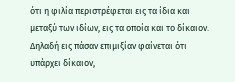ότι η φιλία περιστρέφεται εις τα ίδια και μεταξύ των ιδίων, εις τα οποία και το δίκαιον. Δηλαδή εις πάσαν επιμιξίαν φαίνεται ότι υπάρχει δίκαιον,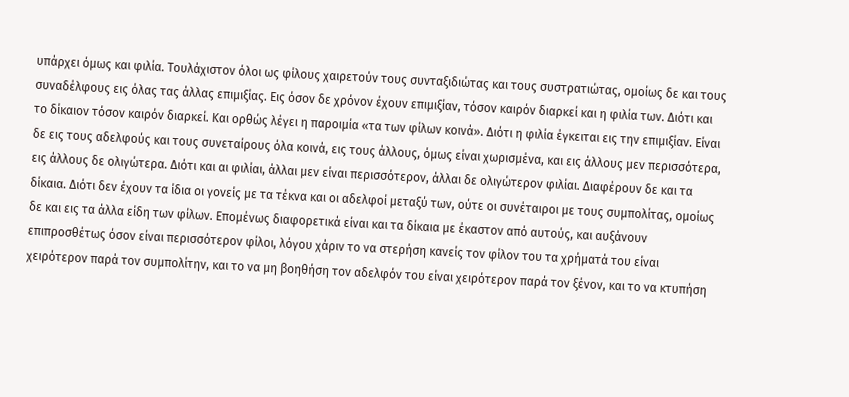υπάρχει όμως και φιλία. Τουλάχιστον όλοι ως φίλους χαιρετούν τους συνταξιδιώτας και τους συστρατιώτας, ομοίως δε και τους συναδέλφους εις όλας τας άλλας επιμιξίας. Εις όσον δε χρόνον έχουν επιμιξίαν, τόσον καιρόν διαρκεί και η φιλία των. Διότι και το δίκαιον τόσον καιρόν διαρκεί. Και ορθώς λέγει η παροιμία «τα των φίλων κοινά». Διότι η φιλία έγκειται εις την επιμιξίαν. Είναι δε εις τους αδελφούς και τους συνεταίρους όλα κοινά, εις τους άλλους, όμως είναι χωρισμένα, και εις άλλους μεν περισσότερα, εις άλλους δε ολιγώτερα. Διότι και αι φιλίαι, άλλαι μεν είναι περισσότερον, άλλαι δε ολιγώτερον φιλίαι. Διαφέρουν δε και τα δίκαια. Διότι δεν έχουν τα ίδια οι γονείς με τα τέκνα και οι αδελφοί μεταξύ των, ούτε οι συνέταιροι με τους συμπολίτας, ομοίως δε και εις τα άλλα είδη των φίλων. Επομένως διαφορετικά είναι και τα δίκαια με έκαστον από αυτούς, και αυξάνουν επιπροσθέτως όσον είναι περισσότερον φίλοι, λόγου χάριν το να στερήση κανείς τον φίλον του τα χρήματά του είναι χειρότερον παρά τον συμπολίτην, και το να μη βοηθήση τον αδελφόν του είναι χειρότερον παρά τον ξένον, και το να κτυπήση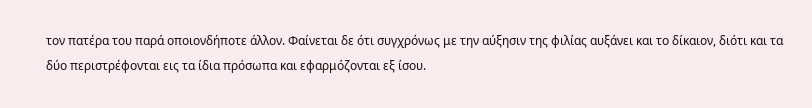τον πατέρα του παρά οποιονδήποτε άλλον. Φαίνεται δε ότι συγχρόνως με την αύξησιν της φιλίας αυξάνει και το δίκαιον, διότι και τα δύο περιστρέφονται εις τα ίδια πρόσωπα και εφαρμόζονται εξ ίσου.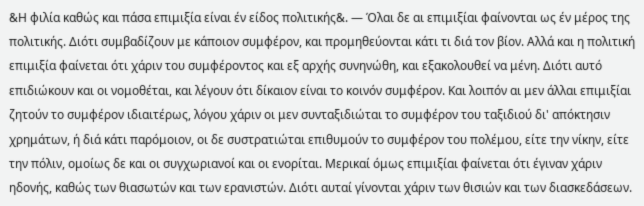&Η φιλία καθώς και πάσα επιμιξία είναι έν είδος πολιτικής&. — Όλαι δε αι επιμιξίαι φαίνονται ως έν μέρος της πολιτικής. Διότι συμβαδίζουν με κάποιον συμφέρον, και προμηθεύονται κάτι τι διά τον βίον. Αλλά και η πολιτική επιμιξία φαίνεται ότι χάριν του συμφέροντος και εξ αρχής συνηνώθη, και εξακολουθεί να μένη. Διότι αυτό επιδιώκουν και οι νομοθέται, και λέγουν ότι δίκαιον είναι το κοινόν συμφέρον. Και λοιπόν αι μεν άλλαι επιμιξίαι ζητούν το συμφέρον ιδιαιτέρως, λόγου χάριν οι μεν συνταξιδιώται το συμφέρον του ταξιδιού δι' απόκτησιν χρημάτων, ή διά κάτι παρόμοιον, οι δε συστρατιώται επιθυμούν το συμφέρον του πολέμου, είτε την νίκην, είτε την πόλιν, ομοίως δε και οι συγχωριανοί και οι ενορίται. Μερικαί όμως επιμιξίαι φαίνεται ότι έγιναν χάριν ηδονής, καθώς των θιασωτών και των ερανιστών. Διότι αυταί γίνονται χάριν των θισιών και των διασκεδάσεων.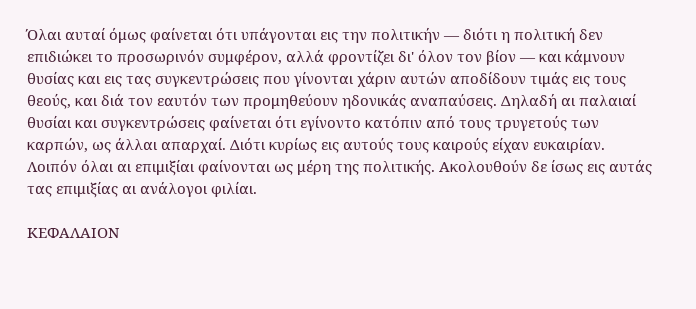Όλαι αυταί όμως φαίνεται ότι υπάγονται εις την πολιτικήν — διότι η πολιτική δεν επιδιώκει το προσωρινόν συμφέρον, αλλά φροντίζει δι' όλον τον βίον — και κάμνουν θυσίας και εις τας συγκεντρώσεις που γίνονται χάριν αυτών αποδίδουν τιμάς εις τους θεούς, και διά τον εαυτόν των προμηθεύουν ηδονικάς αναπαύσεις. Δηλαδή αι παλαιαί θυσίαι και συγκεντρώσεις φαίνεται ότι εγίνοντο κατόπιν από τους τρυγετούς των καρπών, ως άλλαι απαρχαί. Διότι κυρίως εις αυτούς τους καιρούς είχαν ευκαιρίαν. Λοιπόν όλαι αι επιμιξίαι φαίνονται ως μέρη της πολιτικής. Ακολουθούν δε ίσως εις αυτάς τας επιμιξίας αι ανάλογοι φιλίαι.

ΚΕΦΑΛΑΙΟΝ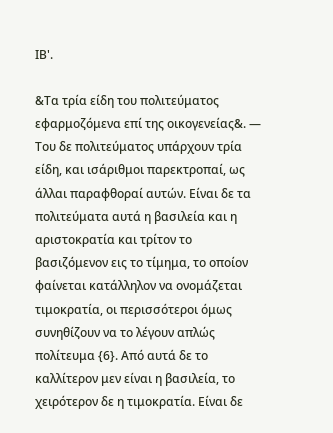ΙΒ'.

&Τα τρία είδη του πολιτεύματος εφαρμοζόμενα επί της οικογενείας&. — Του δε πολιτεύματος υπάρχουν τρία είδη, και ισάριθμοι παρεκτροπαί, ως άλλαι παραφθοραί αυτών. Είναι δε τα πολιτεύματα αυτά η βασιλεία και η αριστοκρατία και τρίτον το βασιζόμενον εις το τίμημα, το οποίον φαίνεται κατάλληλον να ονομάζεται τιμοκρατία, οι περισσότεροι όμως συνηθίζουν να το λέγουν απλώς πολίτευμα {6}. Από αυτά δε το καλλίτερον μεν είναι η βασιλεία, το χειρότερον δε η τιμοκρατία. Είναι δε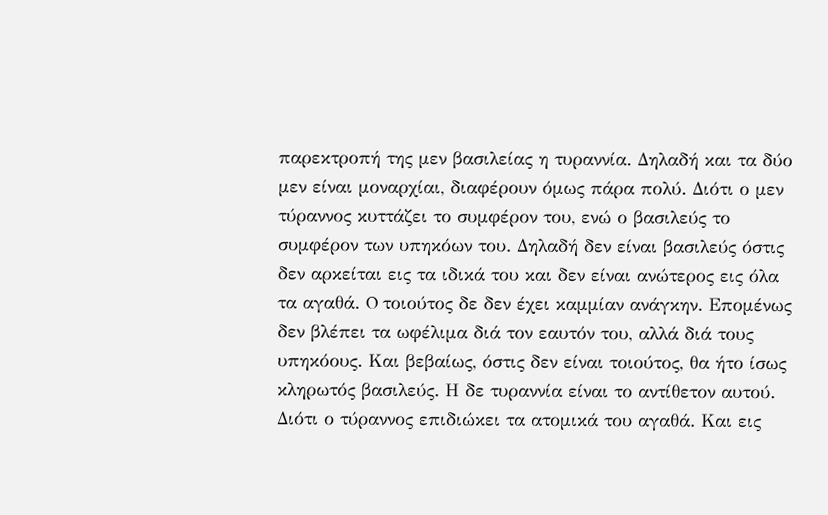παρεκτροπή της μεν βασιλείας η τυραννία. Δηλαδή και τα δύο μεν είναι μοναρχίαι, διαφέρουν όμως πάρα πολύ. Διότι ο μεν τύραννος κυττάζει το συμφέρον του, ενώ ο βασιλεύς το συμφέρον των υπηκόων του. Δηλαδή δεν είναι βασιλεύς όστις δεν αρκείται εις τα ιδικά του και δεν είναι ανώτερος εις όλα τα αγαθά. O τοιούτος δε δεν έχει καμμίαν ανάγκην. Επομένως δεν βλέπει τα ωφέλιμα διά τον εαυτόν του, αλλά διά τους υπηκόους. Και βεβαίως, όστις δεν είναι τοιούτος, θα ήτο ίσως κληρωτός βασιλεύς. Η δε τυραννία είναι το αντίθετον αυτού. Διότι ο τύραννος επιδιώκει τα ατομικά του αγαθά. Και εις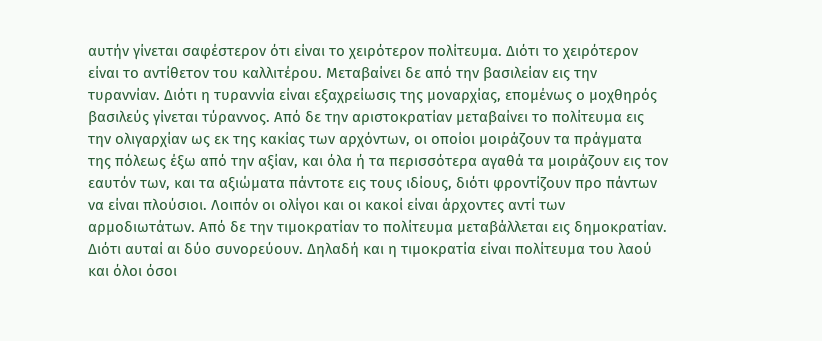αυτήν γίνεται σαφέστερον ότι είναι το χειρότερον πολίτευμα. Διότι το χειρότερον είναι το αντίθετον του καλλιτέρου. Μεταβαίνει δε από την βασιλείαν εις την τυραννίαν. Διότι η τυραννία είναι εξαχρείωσις της μοναρχίας, επομένως ο μοχθηρός βασιλεύς γίνεται τύραννος. Από δε την αριστοκρατίαν μεταβαίνει το πολίτευμα εις την ολιγαρχίαν ως εκ της κακίας των αρχόντων, οι οποίοι μοιράζουν τα πράγματα της πόλεως έξω από την αξίαν, και όλα ή τα περισσότερα αγαθά τα μοιράζουν εις τον εαυτόν των, και τα αξιώματα πάντοτε εις τους ιδίους, διότι φροντίζουν προ πάντων να είναι πλούσιοι. Λοιπόν οι ολίγοι και οι κακοί είναι άρχοντες αντί των αρμοδιωτάτων. Από δε την τιμοκρατίαν το πολίτευμα μεταβάλλεται εις δημοκρατίαν. Διότι αυταί αι δύο συνορεύουν. Δηλαδή και η τιμοκρατία είναι πολίτευμα του λαού και όλοι όσοι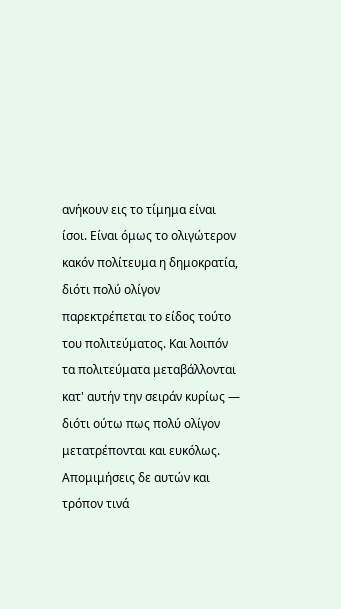ανήκουν εις το τίμημα είναι ίσοι. Είναι όμως το ολιγώτερον κακόν πολίτευμα η δημοκρατία, διότι πολύ ολίγον παρεκτρέπεται το είδος τούτο του πολιτεύματος. Και λοιπόν τα πολιτεύματα μεταβάλλονται κατ' αυτήν την σειράν κυρίως — διότι ούτω πως πολύ ολίγον μετατρέπονται και ευκόλως. Απομιμήσεις δε αυτών και τρόπον τινά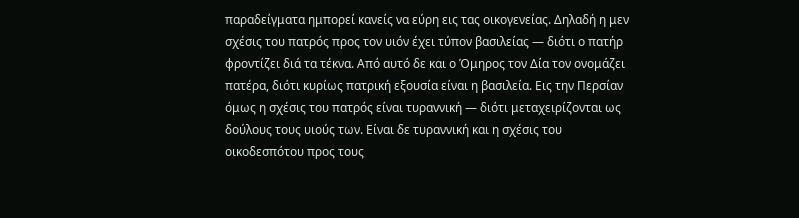παραδείγματα ημπορεί κανείς να εύρη εις τας οικογενείας. Δηλαδή η μεν σχέσις του πατρός προς τον υιόν έχει τύπον βασιλείας — διότι ο πατήρ φροντίζει διά τα τέκνα. Από αυτό δε και ο Όμηρος τον Δία τον ονομάζει πατέρα, διότι κυρίως πατρική εξουσία είναι η βασιλεία. Εις την Περσίαν όμως η σχέσις του πατρός είναι τυραννική — διότι μεταχειρίζονται ως δούλους τους υιούς των. Είναι δε τυραννική και η σχέσις του οικοδεσπότου προς τους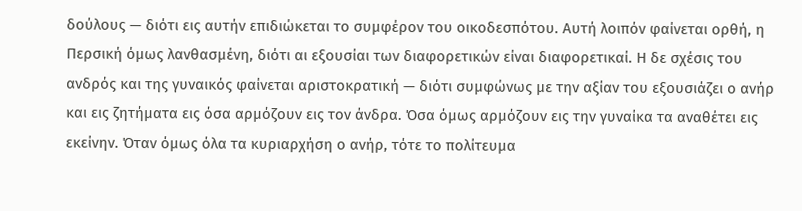δούλους — διότι εις αυτήν επιδιώκεται το συμφέρον του οικοδεσπότου. Αυτή λοιπόν φαίνεται ορθή, η Περσική όμως λανθασμένη, διότι αι εξουσίαι των διαφορετικών είναι διαφορετικαί. Η δε σχέσις του ανδρός και της γυναικός φαίνεται αριστοκρατική — διότι συμφώνως με την αξίαν του εξουσιάζει ο ανήρ και εις ζητήματα εις όσα αρμόζουν εις τον άνδρα. Όσα όμως αρμόζουν εις την γυναίκα τα αναθέτει εις εκείνην. Όταν όμως όλα τα κυριαρχήση ο ανήρ, τότε το πολίτευμα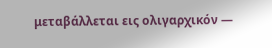μεταβάλλεται εις ολιγαρχικόν —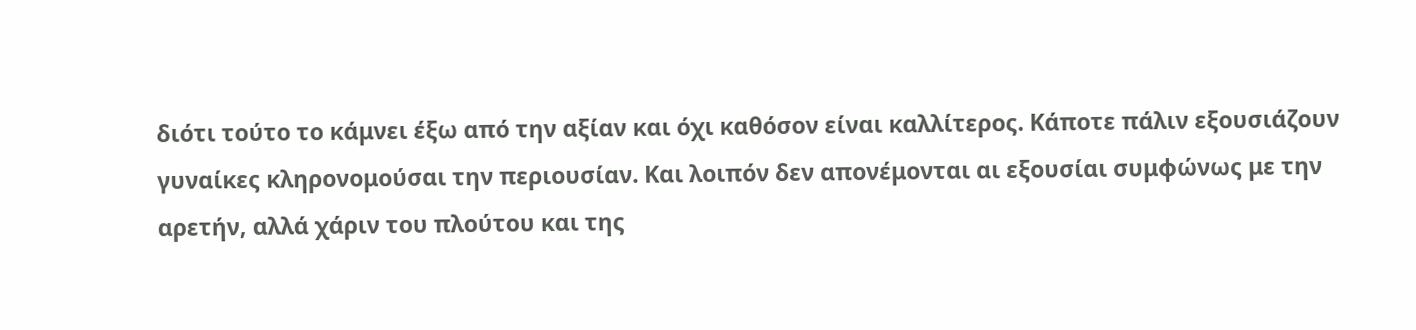διότι τούτο το κάμνει έξω από την αξίαν και όχι καθόσον είναι καλλίτερος. Κάποτε πάλιν εξουσιάζουν γυναίκες κληρονομούσαι την περιουσίαν. Και λοιπόν δεν απονέμονται αι εξουσίαι συμφώνως με την αρετήν, αλλά χάριν του πλούτου και της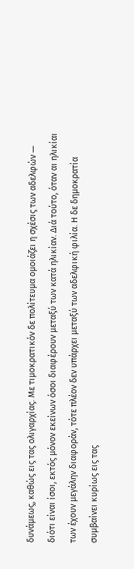δυνάμεως, καθώς εις τας ολιγαρχίας. Με τιμοκρατικόν δε πολίτευμα ομοιάζει η σχέσις των αδελφών — διότι είναι ίσοι, εκτός μόνον εκείνων όσοι διαφέρουν μεταξύ των κατά ηλικίαν. Διά τούτο, όταν αι ηλικίαι των έχουν μεγάλην διαφοράν, τότε πλέον δεν υπάρχει μεταξύ των αδελφική φιλία. Η δε δημοκρατία συμβαίνει κυρίως εις τας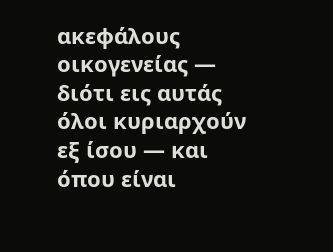ακεφάλους οικογενείας — διότι εις αυτάς όλοι κυριαρχούν εξ ίσου — και όπου είναι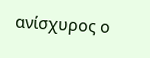ανίσχυρος ο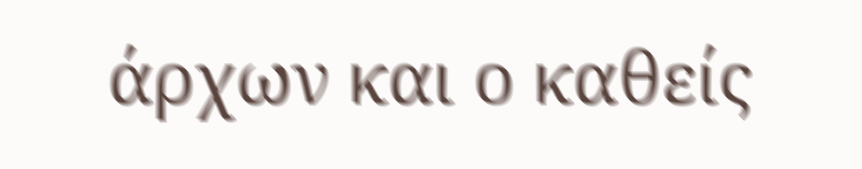άρχων και ο καθείς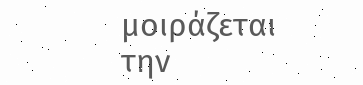μοιράζεται την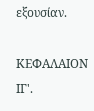εξουσίαν.

ΚΕΦΑΛΑΙΟΝ ΙΓ'.